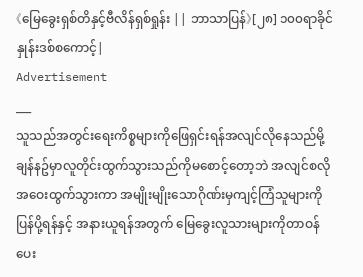《မြေခွေးရှစ်တိနှင့်ဗီလိန်ရှစ်ရှုန်း || ဘာသာပြန်》[၂၈] ၁၀၀ရာခိုင်နှုန်းဒစ်စကောင့်|
Advertisement
___
သူသည်အတွင်းရေးကိစ္စများကိုဖြေရှင်းရန်အလျင်လိုနေသည်မို့ ချန်နဥ်မှာလူတိုင်းထွက်သွားသည်ကိုမစောင့်တော့ဘဲ အလျင်စလိုအဝေးထွက်သွားကာ အမျိုးမျိုးသောဂိုဏ်းမှကျင့်ကြံသူများကိုပြန်ပို့ရန်နှင့် အနားယူရန်အတွက် မြေခွေးလူသားများကိုတာဝန်ပေး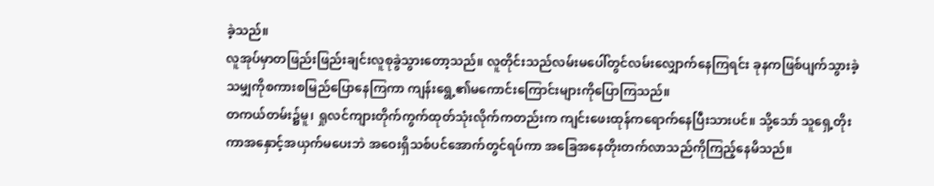ခဲ့သည်။
လူအုပ်မှာတဖြည်းဖြည်းချင်းလူစုခွဲသွားတော့သည်။ လူတိုင်းသည်လမ်းမပေါ်တွင်လမ်းလျှောက်နေကြရင်း ခုနကဖြစ်ပျက်သွားခဲ့သမျှကိုစကားစမြည်ပြောနေကြကာ ကျန်းရွေ့၏မကောင်းကြောင်းများကိုပြောကြသည်။
တကယ်တမ်း၌မူ၊ ရှုလင်ကျားတိုက်ကွက်ထုတ်သုံးလိုက်ကတည်းက ကျင်းဖေးထုန်ကရောက်နေပြီးသားပင်။ သို့သော် သူရှေ့တိုးကာအနှောင့်အယှက်မပေးဘဲ အဝေးရှိသစ်ပင်အောက်တွင်ရပ်ကာ အခြေအနေတိုးတက်လာသည်ကိုကြည့်နေမိသည်။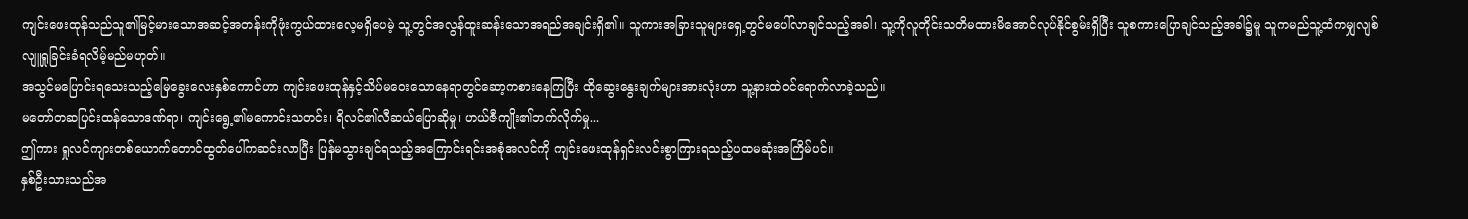ကျင်းဖေးထုန်သည်သူ၏မြင့်မားသောအဆင့်အတန်းကိုဖုံးကွယ်ထားလေ့မရှိပေမဲ့ သူ့တွင်အလွန်ထူးဆန်းသောအရည်အချင်းရှိ၏။ သူကားအခြားသူများရှေ့တွင်မပေါ်လာချင်သည့်အခါ၊ သူ့ကိုလူတိုင်းသတိမထားမိအောင်လုပ်နိုင်စွမ်းရှိပြီး သူစကားပြောချင်သည့်အခါ၌မူ သူကမည်သူ့ထံကမျှလျစ်လျူရှုခြင်းခံရလိမ့်မည်မဟုတ်။
အသွင်မပြောင်းရသေးသည့်မြေခွေးလေးနှစ်ကောင်ဟာ ကျင်းဖေးထုန်နှင့်သိပ်မဝေးသောနေရာတွင်ဆော့ကစားနေကြပြီး ထိုဆွေးနွေးချက်များအားလုံးဟာ သူ့နားထဲဝင်ရောက်လာခဲ့သည်။
မတော်တဆပြင်းထန်သောဒဏ်ရာ၊ ကျင်းရွေ့၏မကောင်းသတင်း၊ ရိလင်၏လီဆယ်ပြောဆိုမှု၊ ဟယ်ဇီကျိုး၏ဘက်လိုက်မှု...
ဤကား ရှုလင်ကျားတစ်ယောက်တောင်ထွတ်ပေါ်ကဆင်းလာပြီး ပြန်မသွားချင်ရသည့်အကြောင်းရင်းအစုံအလင်ကို ကျင်းဖေးထုန်ရှင်းလင်းစွာကြားရသည့်ပထမဆုံးအကြိမ်ပင်။
နှစ်ဦးသားသည်အ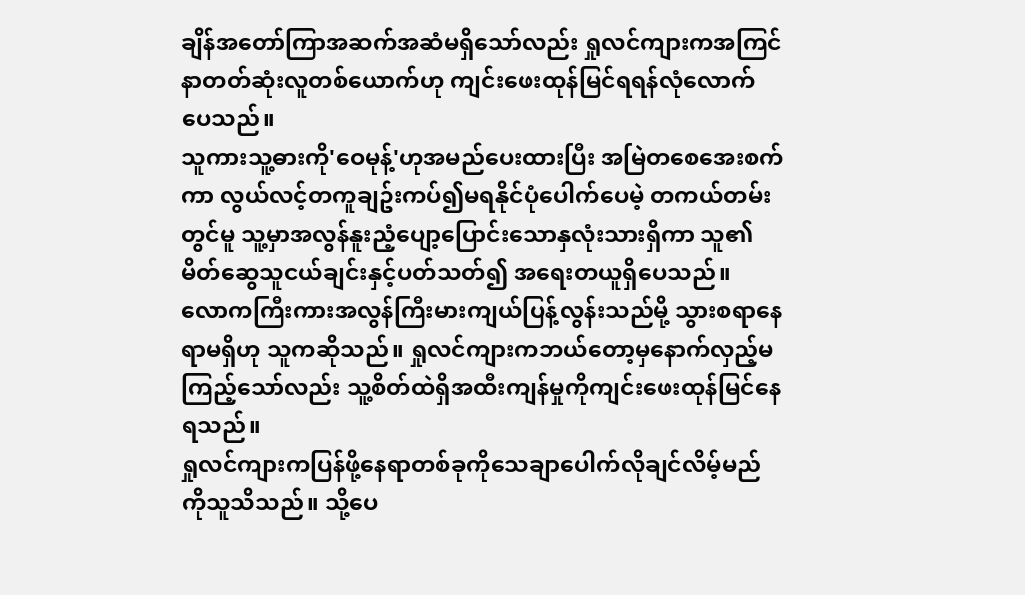ချိန်အတော်ကြာအဆက်အဆံမရှိသော်လည်း ရှုလင်ကျားကအကြင်နာတတ်ဆုံးလူတစ်ယောက်ဟု ကျင်းဖေးထုန်မြင်ရရန်လုံလောက်ပေသည်။
သူကားသူ့ဓားကို'ဝေမုန့်'ဟုအမည်ပေးထားပြီး အမြဲတစေအေးစက်ကာ လွယ်လင့်တကူချဥ်းကပ်၍မရနိုင်ပုံပေါက်ပေမဲ့ တကယ်တမ်းတွင်မူ သူ့မှာအလွန်နူးညံ့ပျော့ပြောင်းသောနှလုံးသားရှိကာ သူ၏မိတ်ဆွေသူငယ်ချင်းနှင့်ပတ်သတ်၍ အရေးတယူရှိပေသည်။
လောကကြီးကားအလွန်ကြီးမားကျယ်ပြန့်လွန်းသည်မို့ သွားစရာနေရာမရှိဟု သူကဆိုသည်။ ရှုလင်ကျားကဘယ်တော့မှနောက်လှည့်မကြည့်သော်လည်း သူ့စိတ်ထဲရှိအထီးကျန်မှုကိုကျင်းဖေးထုန်မြင်နေရသည်။
ရှုလင်ကျားကပြန်ဖို့နေရာတစ်ခုကိုသေချာပေါက်လိုချင်လိမ့်မည်ကိုသူသိသည်။ သို့ပေ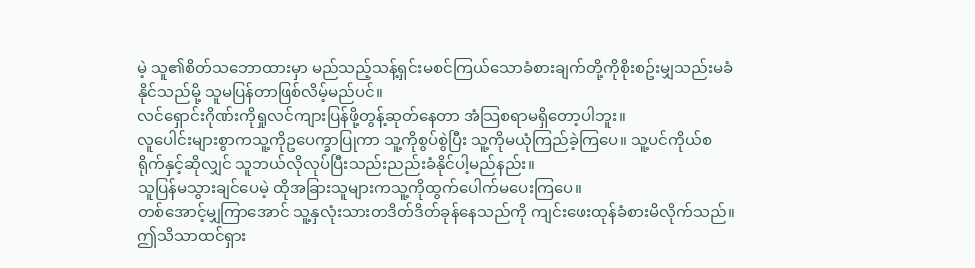မဲ့ သူ၏စိတ်သဘောထားမှာ မည်သည့်သန့်ရှင်းမစင်ကြယ်သောခံစားချက်တို့ကိုစိုးစဥ်းမျှသည်းမခံနိုင်သည်မို့ သူမပြန်တာဖြစ်လိမ့်မည်ပင်။
လင်ရှောင်းဂိုဏ်းကိုရှုလင်ကျားပြန်ဖို့တွန့်ဆုတ်နေတာ အံသြစရာမရှိတော့ပါဘူး။
လူပေါင်းများစွာကသူ့ကိုဥပေက္ခာပြုကာ သူ့ကိုစွပ်စွဲပြီး သူ့ကိုမယုံကြည်ခဲ့ကြပေ။ သူ့ပင်ကိုယ်စရိုက်နှင့်ဆိုလျှင် သူဘယ်လိုလုပ်ပြီးသည်းညည်းခံနိုင်ပါ့မည်နည်း။
သူပြန်မသွားချင်ပေမဲ့ ထိုအခြားသူများကသူ့ကိုထွက်ပေါက်မပေးကြပေ။
တစ်အောင့်မျှကြာအောင် သူ့နှလုံးသားတဒိတ်ဒိတ်ခုန်နေသည်ကို ကျင်းဖေးထုန်ခံစားမိလိုက်သည်။
ဤသိသာထင်ရှား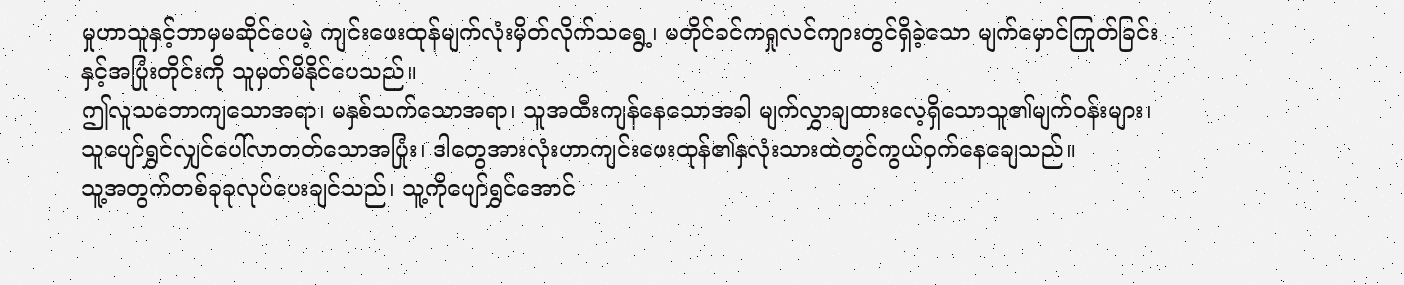မှုဟာသူနှင့်ဘာမှမဆိုင်ပေမဲ့ ကျင်းဖေးထုန်မျက်လုံးမှိတ်လိုက်သရွေ့၊ မတိုင်ခင်ကရှုလင်ကျားတွင်ရှိခဲ့သော မျက်မှောင်ကြုတ်ခြင်းနှင့်အပြုံးတိုင်းကို သူမှတ်မိနိုင်ပေသည်။
ဤလူသဘောကျသောအရာ၊ မနှစ်သက်သောအရာ၊ သူအထီးကျန်နေသောအခါ မျက်လွှာချထားလေ့ရှိသောသူ၏မျက်ဝန်းများ၊ သူပျော်ရွှင်လျှင်ပေါ်လာတတ်သောအပြုံး၊ ဒါတွေအားလုံးဟာကျင်းဖေးထုန်၏နှလုံးသားထဲတွင်ကွယ်ဝှက်နေချေသည်။
သူ့အတွက်တစ်ခုခုလုပ်ပေးချင်သည်၊ သူ့ကိုပျော်ရွှင်အောင်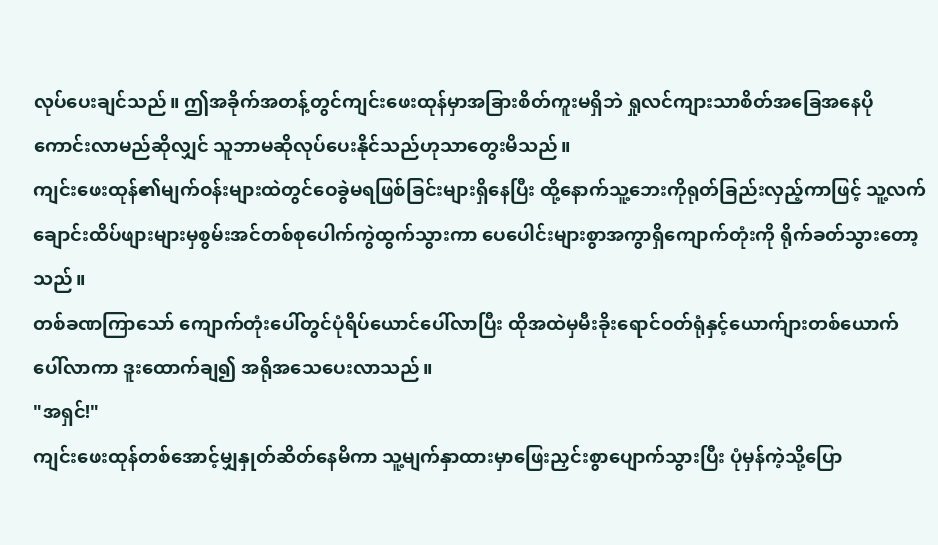လုပ်ပေးချင်သည်။ ဤအခိုက်အတန့်တွင်ကျင်းဖေးထုန်မှာအခြားစိတ်ကူးမရှိဘဲ ရှုလင်ကျားသာစိတ်အခြေအနေပိုကောင်းလာမည်ဆိုလျှင် သူဘာမဆိုလုပ်ပေးနိုင်သည်ဟုသာတွေးမိသည်။
ကျင်းဖေးထုန်၏မျက်ဝန်းများထဲတွင်ဝေခွဲမရဖြစ်ခြင်းများရှိနေပြီး ထို့နောက်သူ့ဘေးကိုရုတ်ခြည်းလှည့်ကာဖြင့် သူ့လက်ချောင်းထိပ်ဖျားများမှစွမ်းအင်တစ်စုပေါက်ကွဲထွက်သွားကာ ပေပေါင်းများစွာအကွာရှိကျောက်တုံးကို ရိုက်ခတ်သွားတော့သည်။
တစ်ခဏကြာသော် ကျောက်တုံးပေါ်တွင်ပုံရိပ်ယောင်ပေါ်လာပြီး ထိုအထဲမှမီးခိုးရောင်ဝတ်ရုံနှင့်ယောက်ျားတစ်ယောက်ပေါ်လာကာ ဒူးထောက်ချ၍ အရိုအသေပေးလာသည်။
"အရှင်!"
ကျင်းဖေးထုန်တစ်အောင့်မျှနှုတ်ဆိတ်နေမိကာ သူ့မျက်နှာထားမှာဖြေးညှင်းစွာပျောက်သွားပြီး ပုံမှန်ကဲ့သို့ပြော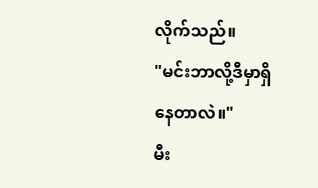လိုက်သည်။
"မင်းဘာလို့ဒီမှာရှိနေတာလဲ။"
မီး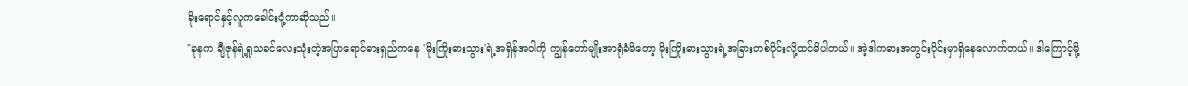ခိုးရောင်နှင့်လူကခေါင်းငုံ့ကာဆိုသည်။
"ခုနက ချီဇုန်ရဲ့ရှုသခင်လေးသုံးတဲ့အပြာရောင်ဓားရှည်ကနေ 'မိုးကြိုးဓားသွား'ရဲ့အရှိန်အဝါကို ကျွန်တော်မျိုးအာရုံခံမိတော့ မိုးကြိုးဓားသွားရဲ့အခြားတစ်ပိုင်းလို့ထင်မိပါတယ်။ အဲ့ဒါကဓားအတွင်းပိုင်းမှာရှိနေလောက်တယ်။ ဒါကြောင့်မို့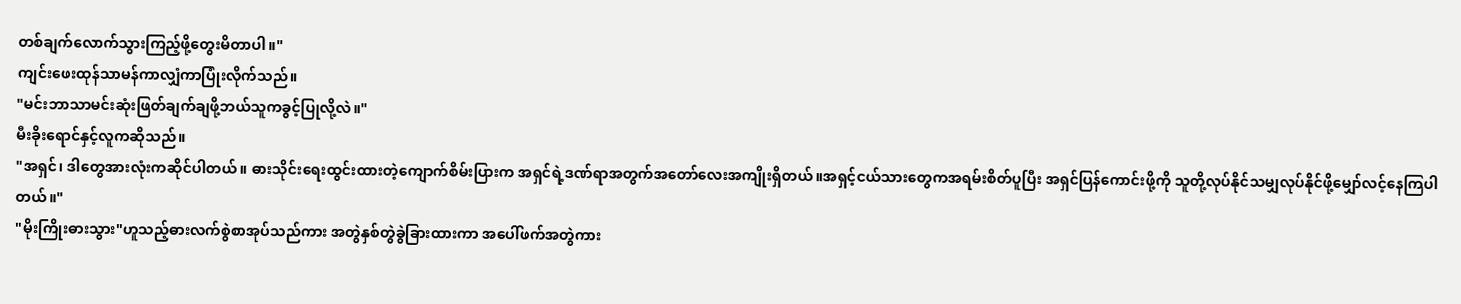တစ်ချက်လောက်သွားကြည့်ဖို့တွေးမိတာပါ။"
ကျင်းဖေးထုန်သာမန်ကာလျှံကာပြုံးလိုက်သည်။
"မင်းဘာသာမင်းဆုံးဖြတ်ချက်ချဖို့ဘယ်သူကခွင့်ပြုလို့လဲ။"
မီးခိုးရောင်နှင့်လူကဆိုသည်။
"အရှင်၊ ဒါတွေအားလုံးကဆိုင်ပါတယ်။ ဓားသိုင်းရေးထွင်းထားတဲ့ကျောက်စိမ်းပြားက အရှင်ရဲ့ဒဏ်ရာအတွက်အတော်လေးအကျိုးရှိတယ်။အရှင့်ငယ်သားတွေကအရမ်းစိတ်ပူပြီး အရှင်ပြန်ကောင်းဖို့ကို သူတို့လုပ်နိုင်သမျှလုပ်နိုင်ဖို့မျှော်လင့်နေကြပါတယ်။"
"မိုးကြိုးဓားသွား"ဟူသည့်ဓားလက်စွဲစာအုပ်သည်ကား အတွဲနှစ်တွဲခွဲခြားထားကာ အပေါ်ဖက်အတွဲကား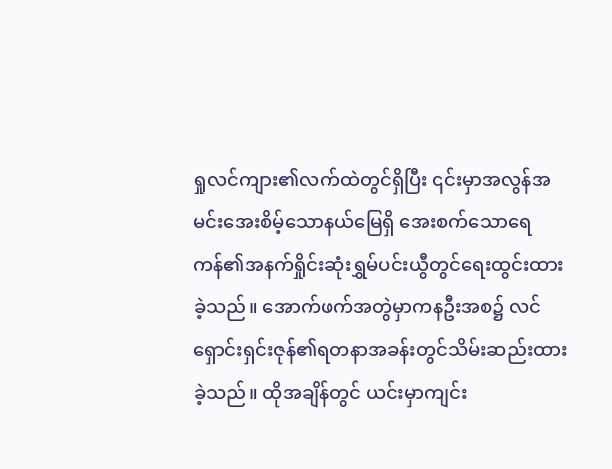ရှုလင်ကျား၏လက်ထဲတွင်ရှိပြီး ၎င်းမှာအလွန်အမင်းအေးစိမ့်သောနယ်မြေရှိ အေးစက်သောရေကန်၏အနက်ရှိုင်းဆုံးရွှမ်ပင်းယွီတွင်ရေးထွင်းထားခဲ့သည်။ အောက်ဖက်အတွဲမှာကနဦးအစ၌ လင်ရှောင်းရှင်းဇုန်၏ရတနာအခန်းတွင်သိမ်းဆည်းထားခဲ့သည်။ ထိုအချိန်တွင် ယင်းမှာကျင်း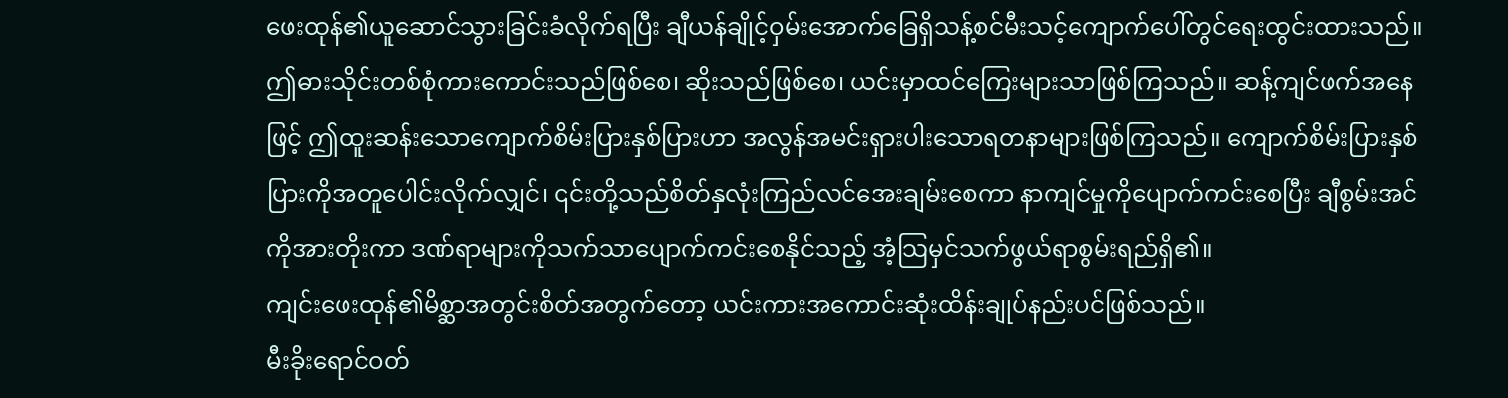ဖေးထုန်၏ယူဆောင်သွားခြင်းခံလိုက်ရပြီး ချီယန်ချိုင့်ဝှမ်းအောက်ခြေရှိသန့်စင်မီးသင့်ကျောက်ပေါ်တွင်ရေးထွင်းထားသည်။
ဤဓားသိုင်းတစ်စုံကားကောင်းသည်ဖြစ်စေ၊ ဆိုးသည်ဖြစ်စေ၊ ယင်းမှာထင်ကြေးများသာဖြစ်ကြသည်။ ဆန့်ကျင်ဖက်အနေဖြင့် ဤထူးဆန်းသောကျောက်စိမ်းပြားနှစ်ပြားဟာ အလွန်အမင်းရှားပါးသောရတနာများဖြစ်ကြသည်။ ကျောက်စိမ်းပြားနှစ်ပြားကိုအတူပေါင်းလိုက်လျှင်၊ ၎င်းတို့သည်စိတ်နှလုံးကြည်လင်အေးချမ်းစေကာ နာကျင်မှုကိုပျောက်ကင်းစေပြီး ချီစွမ်းအင်ကိုအားတိုးကာ ဒဏ်ရာများကိုသက်သာပျောက်ကင်းစေနိုင်သည့် အံ့သြမှင်သက်ဖွယ်ရာစွမ်းရည်ရှိ၏။
ကျင်းဖေးထုန်၏မိစ္ဆာအတွင်းစိတ်အတွက်တော့ ယင်းကားအကောင်းဆုံးထိန်းချုပ်နည်းပင်ဖြစ်သည်။
မီးခိုးရောင်ဝတ်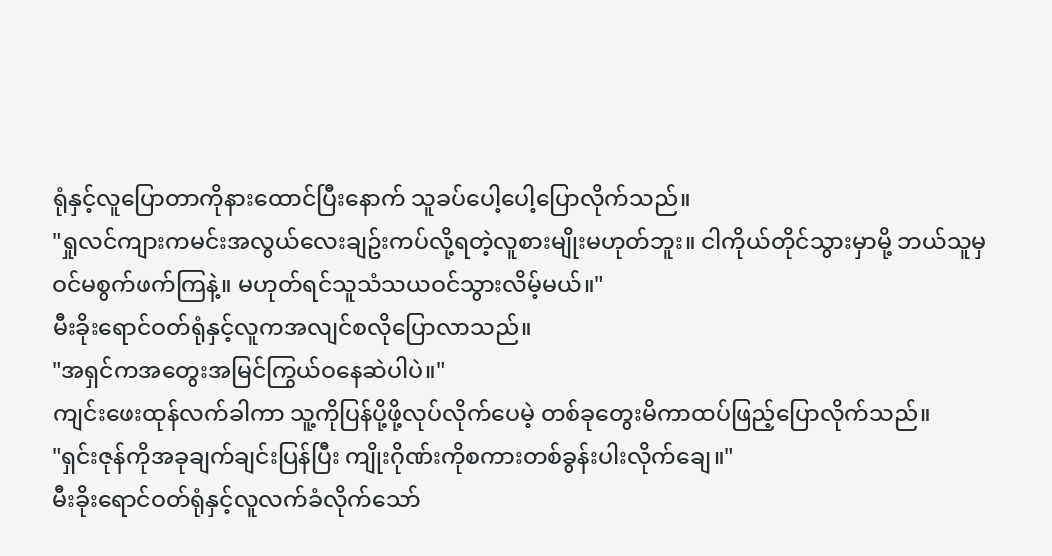ရုံနှင့်လူပြောတာကိုနားထောင်ပြီးနောက် သူခပ်ပေါ့ပေါ့ပြောလိုက်သည်။
"ရှုလင်ကျားကမင်းအလွယ်လေးချဥ်းကပ်လို့ရတဲ့လူစားမျိုးမဟုတ်ဘူး။ ငါကိုယ်တိုင်သွားမှာမို့ ဘယ်သူမှဝင်မစွက်ဖက်ကြနဲ့။ မဟုတ်ရင်သူသံသယဝင်သွားလိမ့်မယ်။"
မီးခိုးရောင်ဝတ်ရုံနှင့်လူကအလျင်စလိုပြောလာသည်။
"အရှင်ကအတွေးအမြင်ကြွယ်ဝနေဆဲပါပဲ။"
ကျင်းဖေးထုန်လက်ခါကာ သူ့ကိုပြန်ပို့ဖို့လုပ်လိုက်ပေမဲ့ တစ်ခုတွေးမိကာထပ်ဖြည့်ပြောလိုက်သည်။
"ရှင်းဇုန်ကိုအခုချက်ချင်းပြန်ပြီး ကျိုးဂိုဏ်းကိုစကားတစ်ခွန်းပါးလိုက်ချေ။"
မီးခိုးရောင်ဝတ်ရုံနှင့်လူလက်ခံလိုက်သော်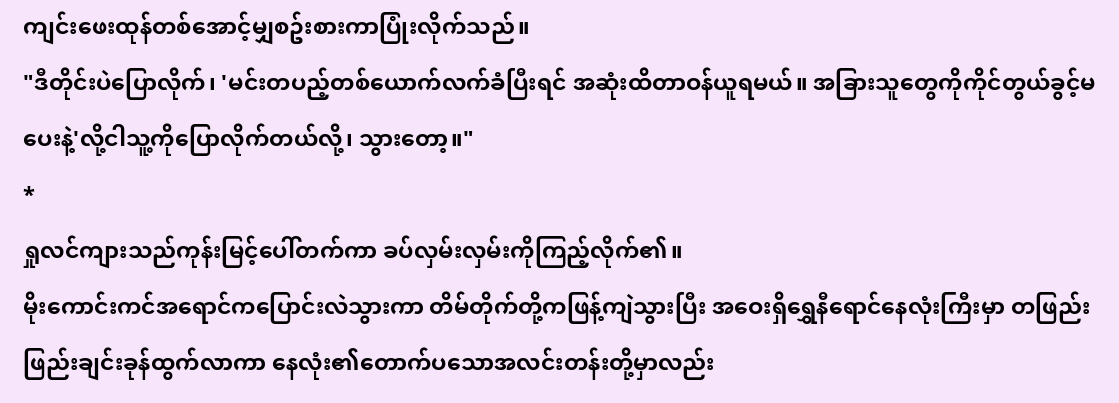ကျင်းဖေးထုန်တစ်အောင့်မျှစဥ်းစားကာပြုံးလိုက်သည်။
"ဒီတိုင်းပဲပြောလိုက်၊ 'မင်းတပည့်တစ်ယောက်လက်ခံပြီးရင် အဆုံးထိတာဝန်ယူရမယ်။ အခြားသူတွေကိုကိုင်တွယ်ခွင့်မပေးနဲ့'လို့ငါသူ့ကိုပြောလိုက်တယ်လို့၊ သွားတော့။"
*
ရှုလင်ကျားသည်ကုန်းမြင့်ပေါ်တက်ကာ ခပ်လှမ်းလှမ်းကိုကြည့်လိုက်၏။
မိုးကောင်းကင်အရောင်ကပြောင်းလဲသွားကာ တိမ်တိုက်တို့ကဖြန့်ကျဲသွားပြီး အဝေးရှိရွှေနီရောင်နေလုံးကြီးမှာ တဖြည်းဖြည်းချင်းခုန်ထွက်လာကာ နေလုံး၏တောက်ပသောအလင်းတန်းတို့မှာလည်း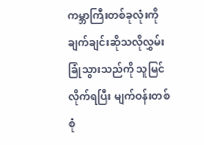ကမ္ဘာကြီးတစ်ခုလုံးကိုချက်ချင်းဆိုသလိုလွှမ်းခြုံသွားသည်ကို သူမြင်လိုက်ရပြီး မျက်ဝန်းတစ်စုံ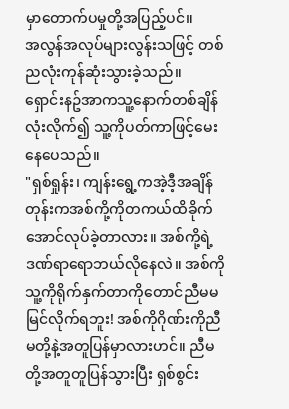မှာတောက်ပမှုတို့အပြည့်ပင်။
အလွန်အလုပ်များလွန်းသဖြင့် တစ်ညလုံးကုန်ဆုံးသွားခဲ့သည်။
ရှောင်းနဥ်အာကသူ့နောက်တစ်ချိန်လုံးလိုက်၍ သူ့ကိုပတ်ကာဖြင့်မေးနေပေသည်။
"ရှစ်ရှုန်း၊ ကျန်းရွေ့ကအဲ့ဒီ့အချိန်တုန်းကအစ်ကို့ကိုတကယ်ထိခိုက်အောင်လုပ်ခဲ့တာလား။ အစ်ကို့ရဲ့ဒဏ်ရာရောဘယ်လိုနေလဲ။ အစ်ကိုသူ့ကိုရိုက်နှက်တာကိုတောင်ညီမမမြင်လိုက်ရဘူး! အစ်ကိုဂိုဏ်းကိုညီမတို့နဲ့အတူပြန်မှာလားဟင်။ ညီမတို့အတူတူပြန်သွားပြီး ရှစ်စွင်း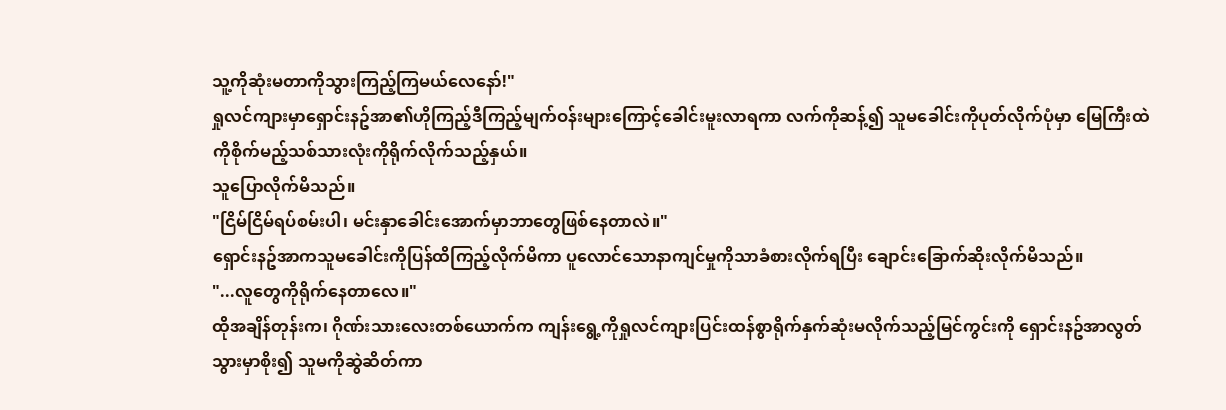သူ့ကိုဆုံးမတာကိုသွားကြည့်ကြမယ်လေနော်!"
ရှုလင်ကျားမှာရှောင်းနဥ်အာ၏ဟိုကြည့်ဒီကြည့်မျက်ဝန်းများကြောင့်ခေါင်းမူးလာရကာ လက်ကိုဆန့်၍ သူမခေါင်းကိုပုတ်လိုက်ပုံမှာ မြေကြီးထဲကိုစိုက်မည့်သစ်သားလုံးကိုရိုက်လိုက်သည့်နှယ်။
သူပြောလိုက်မိသည်။
"ငြိမ်ငြိမ်ရပ်စမ်းပါ၊ မင်းနှာခေါင်းအောက်မှာဘာတွေဖြစ်နေတာလဲ။"
ရှောင်းနဥ်အာကသူမခေါင်းကိုပြန်ထိကြည့်လိုက်မိကာ ပူလောင်သောနာကျင်မှုကိုသာခံစားလိုက်ရပြီး ချောင်းခြောက်ဆိုးလိုက်မိသည်။
"...လူတွေကိုရိုက်နေတာလေ။"
ထိုအချိန်တုန်းက၊ ဂိုဏ်းသားလေးတစ်ယောက်က ကျန်းရွေ့ကိုရှုလင်ကျားပြင်းထန်စွာရိုက်နှက်ဆုံးမလိုက်သည့်မြင်ကွင်းကို ရှောင်းနဥ်အာလွတ်သွားမှာစိုး၍ သူမကိုဆွဲဆိတ်ကာ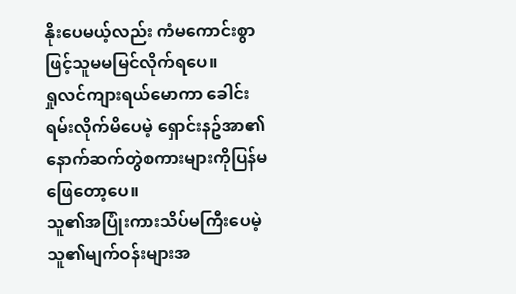နိုးပေမယ့်လည်း ကံမကောင်းစွာဖြင့်သူမမမြင်လိုက်ရပေ။
ရှုလင်ကျားရယ်မောကာ ခေါင်းရမ်းလိုက်မိပေမဲ့ ရှောင်းနဥ်အာ၏နောက်ဆက်တွဲစကားများကိုပြန်မဖြေတော့ပေ။
သူ၏အပြုံးကားသိပ်မကြီးပေမဲ့ သူ၏မျက်ဝန်းများအ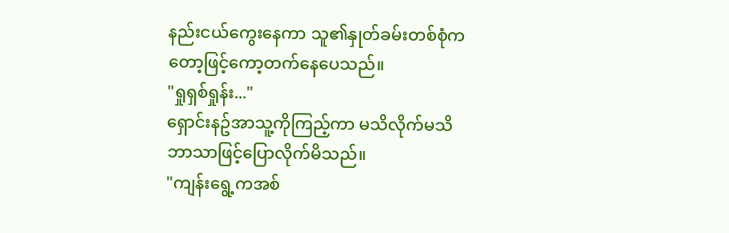နည်းငယ်ကွေးနေကာ သူ၏နှုတ်ခမ်းတစ်စုံကတော့ဖြင့်ကော့တက်နေပေသည်။
"ရှုရှစ်ရှုန်း..."
ရှောင်းနဥ်အာသူ့ကိုကြည့်ကာ မသိလိုက်မသိဘာသာဖြင့်ပြောလိုက်မိသည်။
"ကျန်းရွေ့ကအစ်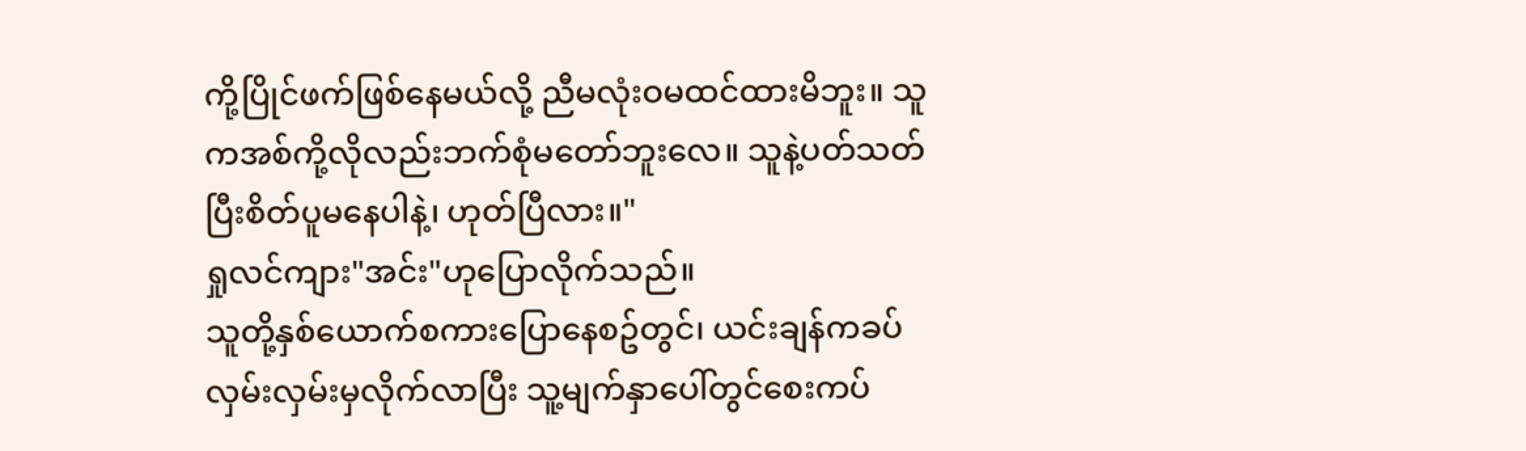ကို့ပြိုင်ဖက်ဖြစ်နေမယ်လို့ ညီမလုံးဝမထင်ထားမိဘူး။ သူကအစ်ကို့လိုလည်းဘက်စုံမတော်ဘူးလေ။ သူနဲ့ပတ်သတ်ပြီးစိတ်ပူမနေပါနဲ့၊ ဟုတ်ပြီလား။"
ရှုလင်ကျား"အင်း"ဟုပြောလိုက်သည်။
သူတို့နှစ်ယောက်စကားပြောနေစဥ်တွင်၊ ယင်းချန်ကခပ်လှမ်းလှမ်းမှလိုက်လာပြီး သူ့မျက်နှာပေါ်တွင်စေးကပ်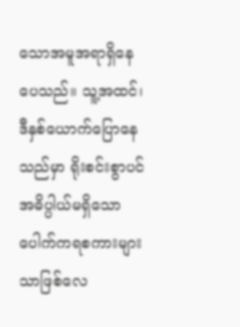သောအမူအရာရှိနေပေသည်။ သူ့အထင်၊ ဒီနှစ်ယောက်ပြောနေသည်မှာ ရိုးစင်းစွာပင်အဓိပ္ပါယ်မရှိသောပေါက်ကရစကားများသာဖြစ်လေ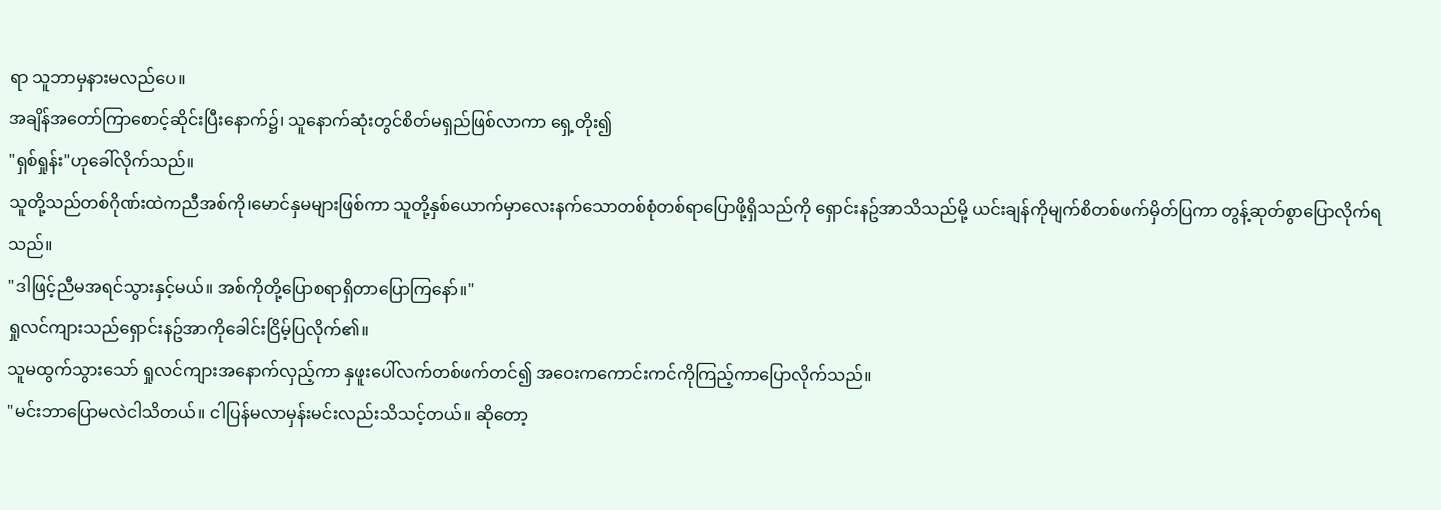ရာ သူဘာမှနားမလည်ပေ။
အချိန်အတော်ကြာစောင့်ဆိုင်းပြီးနောက်၌၊ သူနောက်ဆုံးတွင်စိတ်မရှည်ဖြစ်လာကာ ရှေ့တိုး၍
"ရှစ်ရှုန်း"ဟုခေါ်လိုက်သည်။
သူတို့သည်တစ်ဂိုဏ်းထဲကညီအစ်ကို၊မောင်နှမများဖြစ်ကာ သူတို့နှစ်ယောက်မှာလေးနက်သောတစ်စုံတစ်ရာပြောဖို့ရှိသည်ကို ရှောင်းနဥ်အာသိသည်မို့ ယင်းချန်ကိုမျက်စိတစ်ဖက်မှိတ်ပြကာ တွန့်ဆုတ်စွာပြောလိုက်ရသည်။
"ဒါဖြင့်ညီမအရင်သွားနှင့်မယ်။ အစ်ကိုတို့ပြောစရာရှိတာပြောကြနော်။"
ရှုလင်ကျားသည်ရှောင်းနဥ်အာကိုခေါင်းငြိမ့်ပြလိုက်၏။
သူမထွက်သွားသော် ရှုလင်ကျားအနောက်လှည့်ကာ နှဖူးပေါ်လက်တစ်ဖက်တင်၍ အဝေးကကောင်းကင်ကိုကြည့်ကာပြောလိုက်သည်။
"မင်းဘာပြောမလဲငါသိတယ်။ ငါပြန်မလာမှန်းမင်းလည်းသိသင့်တယ်။ ဆိုတော့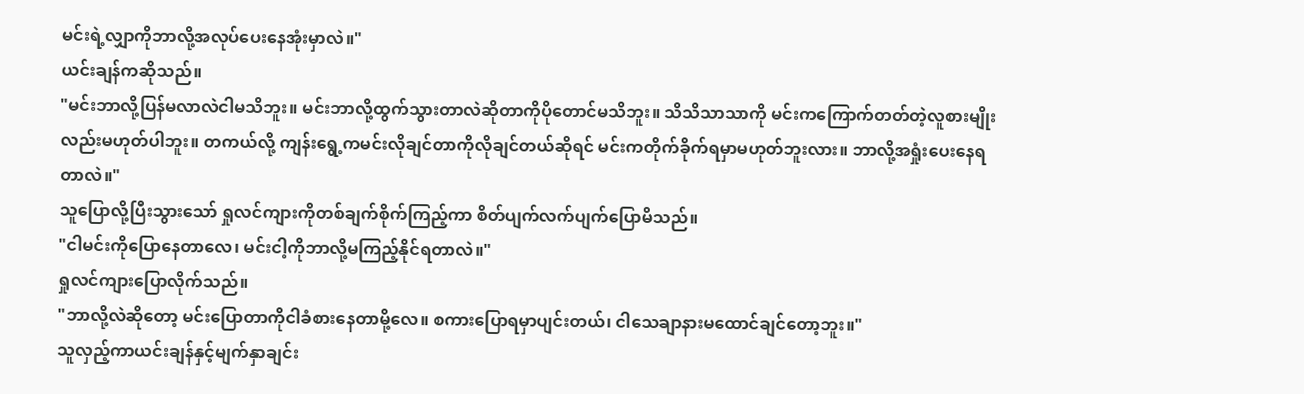မင်းရဲ့လျှာကိုဘာလို့အလုပ်ပေးနေအုံးမှာလဲ။"
ယင်းချန်ကဆိုသည်။
"မင်းဘာလို့ပြန်မလာလဲငါမသိဘူး။ မင်းဘာလို့ထွက်သွားတာလဲဆိုတာကိုပိုတောင်မသိဘူး။ သိသိသာသာကို မင်းကကြောက်တတ်တဲ့လူစားမျိုးလည်းမဟုတ်ပါဘူး။ တကယ်လို့ ကျန်းရွေ့ကမင်းလိုချင်တာကိုလိုချင်တယ်ဆိုရင် မင်းကတိုက်ခိုက်ရမှာမဟုတ်ဘူးလား။ ဘာလို့အရှုံးပေးနေရတာလဲ။"
သူပြောလို့ပြီးသွားသော် ရှုလင်ကျားကိုတစ်ချက်စိုက်ကြည့်ကာ စိတ်ပျက်လက်ပျက်ပြောမိသည်။
"ငါမင်းကိုပြောနေတာလေ၊ မင်းငါ့ကိုဘာလို့မကြည့်နိုင်ရတာလဲ။"
ရှုလင်ကျားပြောလိုက်သည်။
"ဘာလို့လဲဆိုတော့ မင်းပြောတာကိုငါခံစားနေတာမို့လေ။ စကားပြောရမှာပျင်းတယ်၊ ငါသေချာနားမထောင်ချင်တော့ဘူး။"
သူလှည့်ကာယင်းချန်နှင့်မျက်နှာချင်း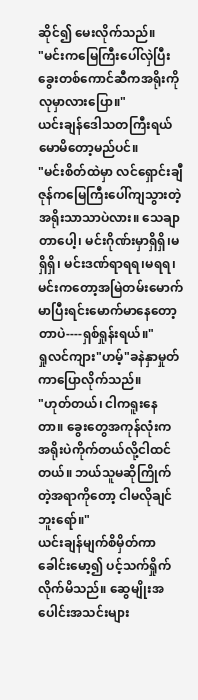ဆိုင်၍ မေးလိုက်သည်။
"မင်းကမြေကြီးပေါ်လှဲပြီး ခွေးတစ်ကောင်ဆီကအရိုးကိုလုမှာလားပြော။"
ယင်းချန်ဒေါသတကြီးရယ်မောမိတော့မည်ပင်။
"မင်းစိတ်ထဲမှာ လင်ရှောင်းချီဇုန်ကမြေကြီးပေါ်ကျသွားတဲ့အရိုးသာသာပဲလား။ သေချာတာပေါ့၊ မင်းဂိုဏ်းမှာရှိရှိ၊မရှိရှိ၊ မင်းဒဏ်ရာရရ၊မရရ၊ မင်းကတော့အမြဲတမ်းမောက်မာပြီးရင်းမောက်မာနေတော့တာပဲ----ရှစ်ရှုန်းရယ်။"
ရှုလင်ကျား"ဟမ့်"ခနဲနှာမှုတ်ကာပြောလိုက်သည်။
"ဟုတ်တယ်၊ ငါကရူးနေတာ။ ခွေးတွေအကုန်လုံးကအရိုးပဲကိုက်တယ်လို့ငါထင်တယ်။ ဘယ်သူမဆိုကြိုက်တဲ့အရာကိုတော့ ငါမလိုချင်ဘူးရော်။"
ယင်းချန်မျက်စိမှိတ်ကာ ခေါင်းမော့၍ ပင့်သက်ရှိုက်လိုက်မိသည်။ ဆွေမျိုးအပေါင်းအသင်းများ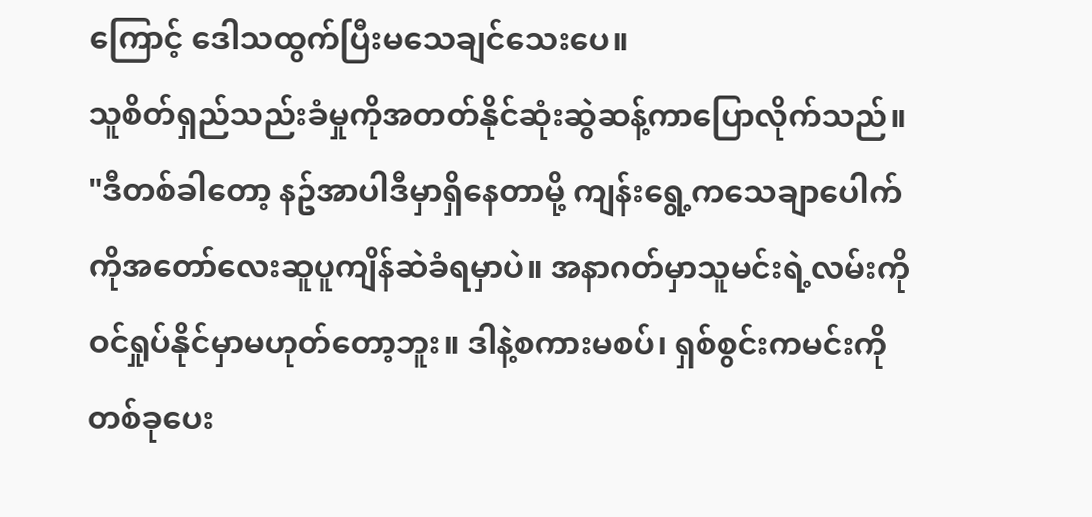ကြောင့် ဒေါသထွက်ပြီးမသေချင်သေးပေ။
သူစိတ်ရှည်သည်းခံမှုကိုအတတ်နိုင်ဆုံးဆွဲဆန့်ကာပြောလိုက်သည်။
"ဒီတစ်ခါတော့ နဥ်အာပါဒီမှာရှိနေတာမို့ ကျန်းရွေ့ကသေချာပေါက်ကိုအတော်လေးဆူပူကျိန်ဆဲခံရမှာပဲ။ အနာဂတ်မှာသူမင်းရဲ့လမ်းကိုဝင်ရှုပ်နိုင်မှာမဟုတ်တော့ဘူး။ ဒါနဲ့စကားမစပ်၊ ရှစ်စွင်းကမင်းကိုတစ်ခုပေး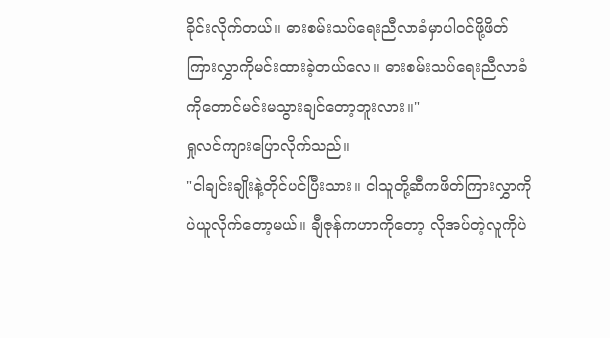ခိုင်းလိုက်တယ်။ ဓားစမ်းသပ်ရေးညီလာခံမှာပါဝင်ဖို့ဖိတ်ကြားလွှာကိုမင်းထားခဲ့တယ်လေ။ ဓားစမ်းသပ်ရေးညီလာခံကိုတောင်မင်းမသွားချင်တော့ဘူးလား။"
ရှုလင်ကျားပြောလိုက်သည်။
"ငါချင်းချိုးနဲ့တိုင်ပင်ပြီးသား။ ငါသူတို့ဆီကဖိတ်ကြားလွှာကိုပဲယူလိုက်တော့မယ်။ ချီဇုန်ကဟာကိုတော့ လိုအပ်တဲ့လူကိုပဲ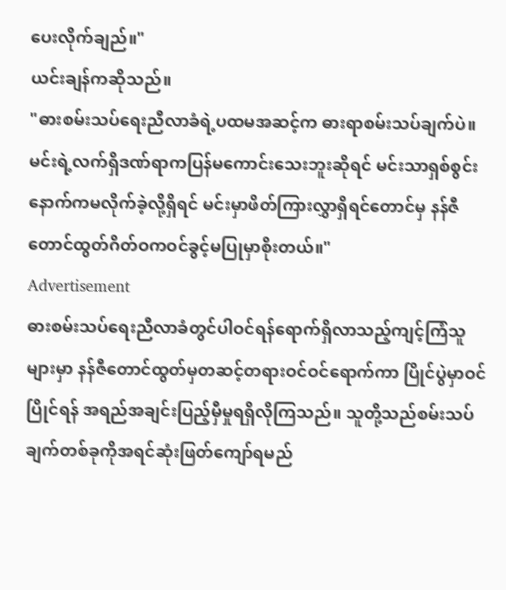ပေးလိုက်ချည်။"
ယင်းချန်ကဆိုသည်။
"ဓားစမ်းသပ်ရေးညီလာခံရဲ့ပထမအဆင့်က ဓားရာစမ်းသပ်ချက်ပဲ။ မင်းရဲ့လက်ရှိဒဏ်ရာကပြန်မကောင်းသေးဘူးဆိုရင် မင်းသာရှစ်စွင်းနောက်ကမလိုက်ခဲ့လို့ရှိရင် မင်းမှာဖိတ်ကြားလွှာရှိရင်တောင်မှ နန်ဇီတောင်ထွတ်ဂိတ်ဝကဝင်ခွင့်မပြုမှာစိုးတယ်။"
Advertisement
ဓားစမ်းသပ်ရေးညီလာခံတွင်ပါဝင်ရန်ရောက်ရှိလာသည့်ကျင့်ကြံသူများမှာ နန်ဇီတောင်ထွတ်မှတဆင့်တရားဝင်ဝင်ရောက်ကာ ပြိုင်ပွဲမှာဝင်ပြိုင်ရန် အရည်အချင်းပြည့်မှီမှုရရှိလိုကြသည်။ သူတို့သည်စမ်းသပ်ချက်တစ်ခုကိုအရင်ဆုံးဖြတ်ကျော်ရမည်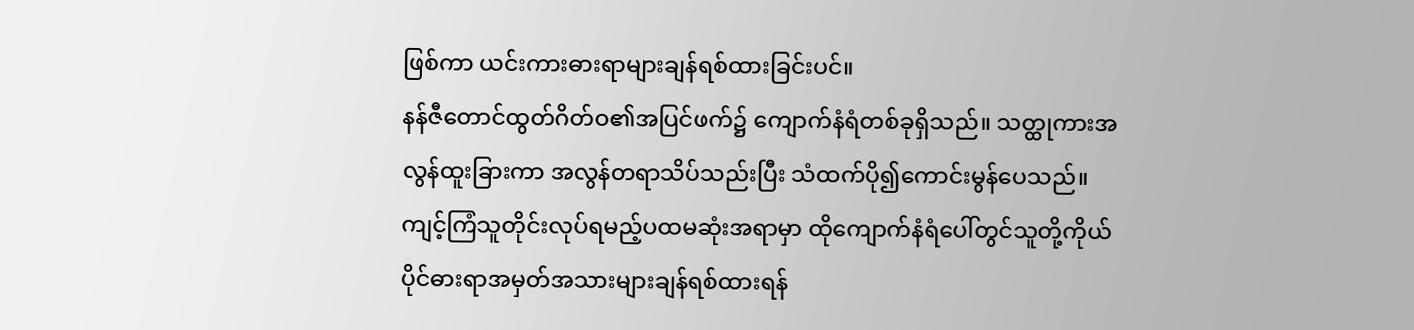ဖြစ်ကာ ယင်းကားဓားရာများချန်ရစ်ထားခြင်းပင်။
နန်ဇီတောင်ထွတ်ဂိတ်ဝ၏အပြင်ဖက်၌ ကျောက်နံရံတစ်ခုရှိသည်။ သတ္ထုကားအလွန်ထူးခြားကာ အလွန်တရာသိပ်သည်းပြီး သံထက်ပို၍ကောင်းမွန်ပေသည်။ ကျင့်ကြံသူတိုင်းလုပ်ရမည့်ပထမဆုံးအရာမှာ ထိုကျောက်နံရံပေါ်တွင်သူတို့ကိုယ်ပိုင်ဓားရာအမှတ်အသားများချန်ရစ်ထားရန်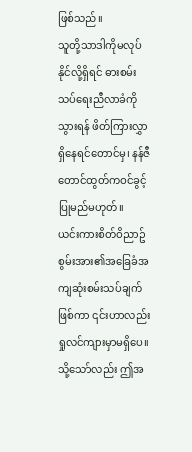ဖြစ်သည်။
သူတို့သာဒါကိုမလုပ်နိုင်လို့ရှိရင် ဓားစမ်းသပ်ရေးညီလာခံကိုသွားရန် ဖိတ်ကြားလွှာရှိနေရင်တောင်မှ၊ နန်ဇီတောင်ထွတ်ကဝင်ခွင့်ပြုမည်မဟုတ်။
ယင်းကားစိတ်ဝိညာဥ်စွမ်းအား၏အခြေခံအကျဆုံးစမ်းသပ်ချက်ဖြစ်ကာ ၎င်းဟာလည်းရှုလင်ကျားမှာမရှိပေ။
သို့သော်လည်း ဤအ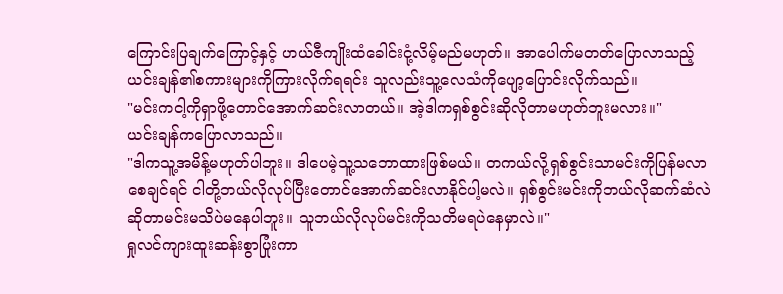ကြောင်းပြချက်ကြောင့်နှင့် ဟယ်ဇီကျိုးထံခေါင်းငုံ့လိမ့်မည်မဟုတ်။ အာပေါက်မတတ်ပြောလာသည့်ယင်းချန်၏စကားများကိုကြားလိုက်ရရင်း သူလည်းသူ့လေသံကိုပျော့ပြောင်းလိုက်သည်။
"မင်းကငါ့ကိုရှာဖို့တောင်အောက်ဆင်းလာတယ်။ အဲ့ဒါကရှစ်စွင်းဆိုလိုတာမဟုတ်ဘူးမလား။"
ယင်းချန်ကပြောလာသည်။
"ဒါကသူ့အမိန့်မဟုတ်ပါဘူး။ ဒါပေမဲ့သူ့သဘောထားဖြစ်မယ်။ တကယ်လို့ရှစ်စွင်းသာမင်းကိုပြန်မလာစေချင်ရင် ငါတို့ဘယ်လိုလုပ်ပြီးတောင်အောက်ဆင်းလာနိုင်ပါ့မလဲ။ ရှစ်စွင်းမင်းကိုဘယ်လိုဆက်ဆံလဲဆိုတာမင်းမသိပဲမနေပါဘူး။ သူဘယ်လိုလုပ်မင်းကိုသတိမရပဲနေမှာလဲ။"
ရှုလင်ကျားထူးဆန်းစွာပြုံးကာ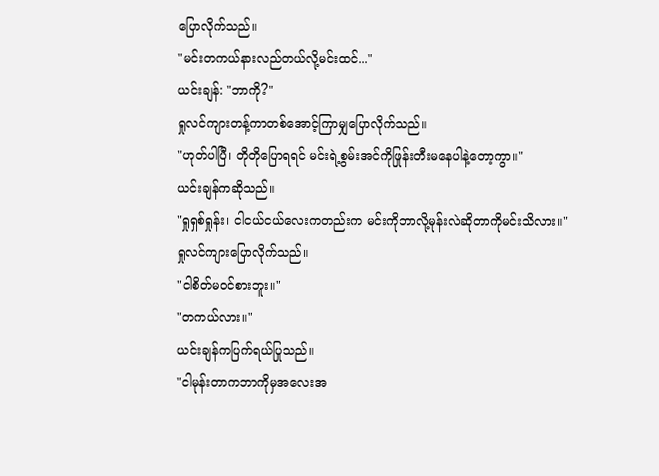ပြောလိုက်သည်။
"မင်းတကယ်နားလည်တယ်လို့မင်းထင်..."
ယင်းချန်: "ဘာကို?"
ရှုလင်ကျားတန့်ကာတစ်အောင့်ကြာမျှပြောလိုက်သည်။
"ဟုတ်ပါပြီ၊ တိုတိုပြောရရင် မင်းရဲ့စွမ်းအင်ကိုဖြုန်းတီးမနေပါနဲ့တော့ကွာ။"
ယင်းချန်ကဆိုသည်။
"ရှုရှစ်ရှုန်း၊ ငါငယ်ငယ်လေးကတည်းက မင်းကိုဘာလို့မုန်းလဲဆိုတာကိုမင်းသိလား။"
ရှုလင်ကျားပြောလိုက်သည်။
"ငါစိတ်မဝင်စားဘူး။"
"တကယ်လား။"
ယင်းချန်ကပြက်ရယ်ပြုသည်။
"ငါမုန်းတာကဘာကိုမှအလေးအ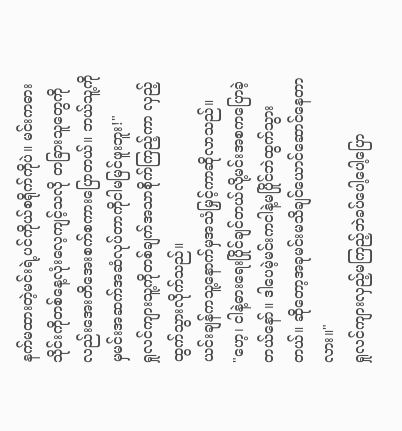နက်မထားတဲ့မင်းရဲ့ပင်ကိုယ်စရိုက်ကိုပဲ။ မင်းကဓားသိုင်းကိုတစ်နေ့လုံးလေ့ကျင့်သလို တခြားသူတွေကိုလည်းအေးတိအေးစက်စကားပြောတယ်။ ဘယ်သူ့ကိုမှမင်းအဆက်အဆံလုပ်တာကိုငါမမြင်ဖူးဘူး!"
ရှုလင်ကျားသူ့ကိုတစ်ချက်အသာစိုက်ကြည့်ကာ လှည့်ထွက်သွားလိုက်သည်။
ယင်းချန်ကသူ့နောက်မှအသံမြှင့်ကာဆိုလာသည်။
"ဟေ့၊ ငါနဲ့ဓားရေးပြိုင်ချင်တယ်လို့မင်းအစကပြောခဲ့တယ်နော်။ ဒါပေမဲ့မင်းကငါနဲ့မပြိုင်ဘဲထွက်သွားတယ်။ ဆိုတော့အခုမင်းမသိချင်ယောင်ဆောင်နေတာလား။"
ရှုလင်ကျားလှည့်မကြည့်ဘဲခပ်ပေါ့ပေါ့ပြော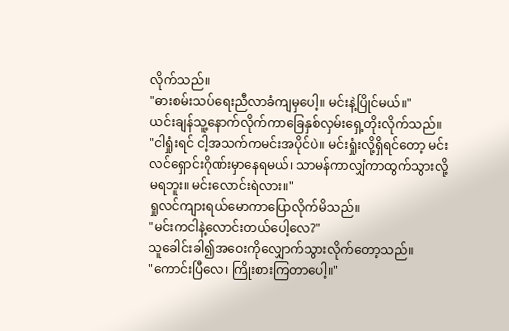လိုက်သည်။
"ဓားစမ်းသပ်ရေးညီလာခံကျမှပေါ့။ မင်းနဲ့ပြိုင်မယ်။"
ယင်းချန်သူ့နောက်လိုက်ကာခြေနှစ်လှမ်းရှေ့တိုးလိုက်သည်။
"ငါရှုံးရင် ငါ့အသက်ကမင်းအပိုင်ပဲ။ မင်းရှုံးလို့ရှိရင်တော့ မင်းလင်ရှောင်းဂိုဏ်းမှာနေရမယ်၊ သာမန်ကာလျှံကာထွက်သွားလို့မရဘူး။ မင်းလောင်းရဲလား။"
ရှုလင်ကျားရယ်မောကာပြောလိုက်မိသည်။
"မင်းကငါနဲ့လောင်းတယ်ပေါ့လေ?"
သူခေါင်းခါ၍အဝေးကိုလျှောက်သွားလိုက်တော့သည်။
"ကောင်းပြီလေ၊ ကြိုးစားကြတာပေါ့။"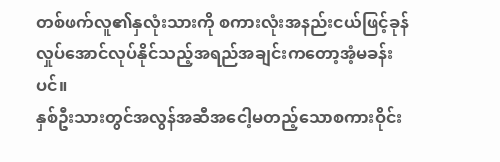တစ်ဖက်လူ၏နှလုံးသားကို စကားလုံးအနည်းငယ်ဖြင့်ခုန်လှုပ်အောင်လုပ်နိုင်သည့်အရည်အချင်းကတော့အံ့မခန်းပင်။
နှစ်ဦးသားတွင်အလွန်အဆီအငေါ့မတည့်သောစကားဝိုင်း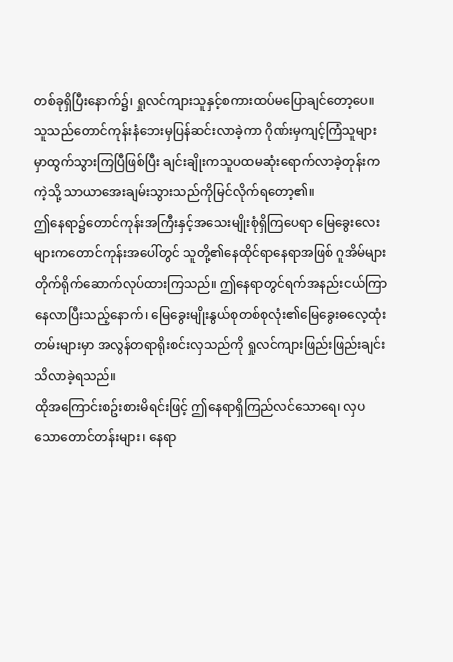တစ်ခုရှိပြီးနောက်၌၊ ရှုလင်ကျားသူနှင့်စကားထပ်မပြောချင်တော့ပေ။
သူသည်တောင်ကုန်းနံဘေးမှပြန်ဆင်းလာခဲ့ကာ ဂိုဏ်းမှကျင့်ကြံသူများမှာထွက်သွားကြပြီဖြစ်ပြီး ချင်းချိုးကသူပထမဆုံးရောက်လာခဲ့တုန်းကကဲ့သို့ သာယာအေးချမ်းသွားသည်ကိုမြင်လိုက်ရတော့၏။
ဤနေရာ၌တောင်ကုန်းအကြီးနှင့်အသေးမျိုးစုံရှိကြပေရာ မြေခွေးလေးများကတောင်ကုန်းအပေါ်တွင် သူတို့၏နေထိုင်ရာနေရာအဖြစ် ဂူအိမ်များတိုက်ရိုက်ဆောက်လုပ်ထားကြသည်။ ဤနေရာတွင်ရက်အနည်းငယ်ကြာနေလာပြီးသည့်နောက်၊ မြေခွေးမျိုးနွယ်စုတစ်စုလုံး၏မြေခွေးဓလေ့ထုံးတမ်းများမှာ အလွန်တရာရိုးစင်းလှသည်ကို ရှုလင်ကျားဖြည်းဖြည်းချင်းသိလာခဲ့ရသည်။
ထိုအကြောင်းစဥ်းစားမိရင်းဖြင့် ဤနေရာရှိကြည်လင်သောရေ၊ လှပသောတောင်တန်းများ၊ နေရာ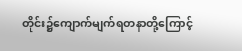တိုင်း၌ကျောက်မျက်ရတနာတို့ကြောင့်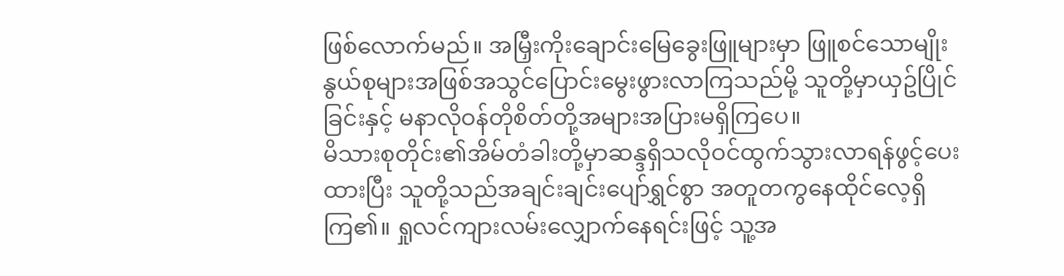ဖြစ်လောက်မည်။ အမြှီးကိုးချောင်းမြေခွေးဖြူများမှာ ဖြူစင်သောမျိုးနွယ်စုများအဖြစ်အသွင်ပြောင်းမွေးဖွားလာကြသည်မို့ သူတို့မှာယှဥ်ပြိုင်ခြင်းနှင့် မနာလိုဝန်တိုစိတ်တို့အများအပြားမရှိကြပေ။
မိသားစုတိုင်း၏အိမ်တံခါးတို့မှာဆန္ဒရှိသလိုဝင်ထွက်သွားလာရန်ဖွင့်ပေးထားပြီး သူတို့သည်အချင်းချင်းပျော်ရွှင်စွာ အတူတကွနေထိုင်လေ့ရှိကြ၏။ ရှုလင်ကျားလမ်းလျှောက်နေရင်းဖြင့် သူ့အ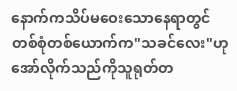နောက်ကသိပ်မဝေးသောနေရာတွင် တစ်စုံတစ်ယောက်က"သခင်လေး"ဟု အော်လိုက်သည်ကိုသူရုတ်တ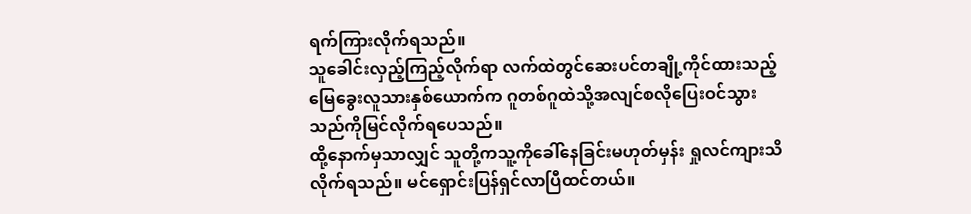ရက်ကြားလိုက်ရသည်။
သူခေါင်းလှည့်ကြည့်လိုက်ရာ လက်ထဲတွင်ဆေးပင်တချို့ကိုင်ထားသည့်မြေခွေးလူသားနှစ်ယောက်က ဂူတစ်ဂူထဲသို့အလျင်စလိုပြေးဝင်သွားသည်ကိုမြင်လိုက်ရပေသည်။
ထို့နောက်မှသာလျှင် သူတို့ကသူ့ကိုခေါ်နေခြင်းမဟုတ်မှန်း ရှုလင်ကျားသိလိုက်ရသည်။ မင်ရှောင်းပြန်ရှင်လာပြီထင်တယ်။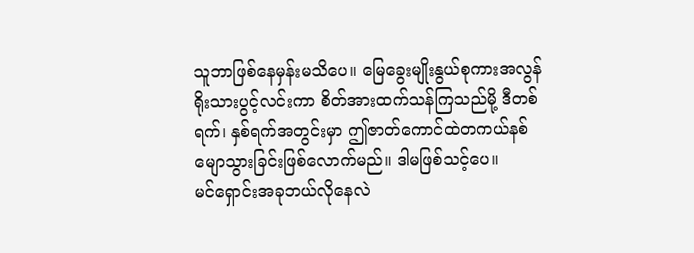သူဘာဖြစ်နေမှန်းမသိပေ။ မြေခွေးမျိုးနွယ်စုကားအလွန်ရိုးသားပွင့်လင်းကာ စိတ်အားထက်သန်ကြသည်မို့ ဒီတစ်ရက်၊ နှစ်ရက်အတွင်းမှာ ဤဇာတ်ကောင်ထဲတကယ်နစ်မျောသွားခြင်းဖြစ်လောက်မည်။ ဒါမဖြစ်သင့်ပေ။
မင်ရှောင်းအခုဘယ်လိုနေလဲ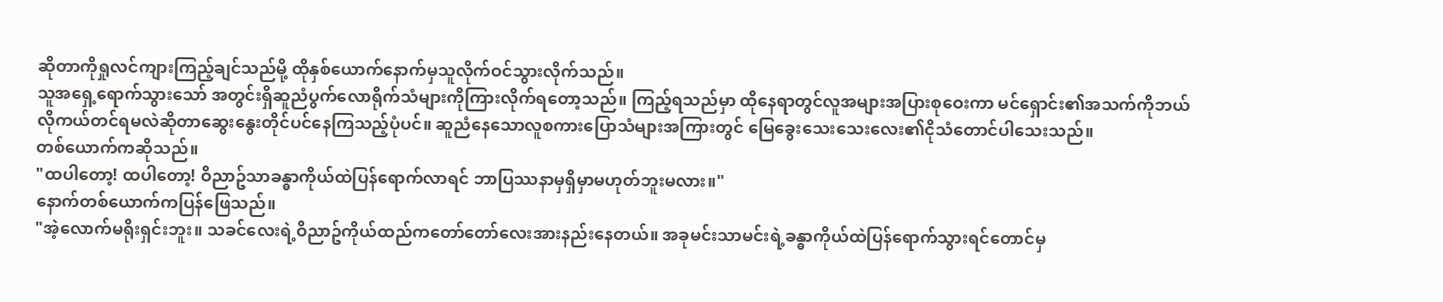ဆိုတာကိုရှုလင်ကျားကြည့်ချင်သည်မို့ ထိုနှစ်ယောက်နောက်မှသူလိုက်ဝင်သွားလိုက်သည်။
သူအရှေ့ရောက်သွားသော် အတွင်းရှိဆူညံပွက်လောရိုက်သံများကိုကြားလိုက်ရတော့သည်။ ကြည့်ရသည်မှာ ထိုနေရာတွင်လူအများအပြားစုဝေးကာ မင်ရှောင်း၏အသက်ကိုဘယ်လိုကယ်တင်ရမလဲဆိုတာဆွေးနွေးတိုင်ပင်နေကြသည့်ပုံပင်။ ဆူညံနေသောလူစကားပြောသံများအကြားတွင် မြေခွေးသေးသေးလေး၏ငိုသံတောင်ပါသေးသည်။
တစ်ယောက်ကဆိုသည်။
"ထပါတော့! ထပါတော့! ဝိညာဥ်သာခန္ဓာကိုယ်ထဲပြန်ရောက်လာရင် ဘာပြဿနာမှရှိမှာမဟုတ်ဘူးမလား။"
နောက်တစ်ယောက်ကပြန်ဖြေသည်။
"အဲ့လောက်မရိုးရှင်းဘူး။ သခင်လေးရဲ့ဝိညာဥ်ကိုယ်ထည်ကတော်တော်လေးအားနည်းနေတယ်။ အခုမင်းသာမင်းရဲ့ခန္ဓာကိုယ်ထဲပြန်ရောက်သွားရင်တောင်မှ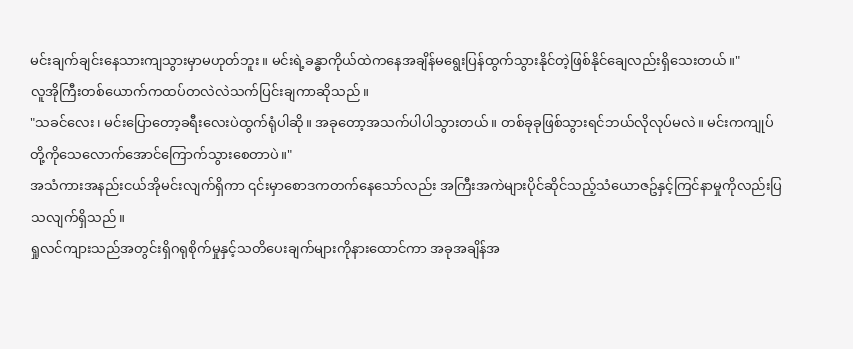မင်းချက်ချင်းနေသားကျသွားမှာမဟုတ်ဘူး။ မင်းရဲ့ခန္ဓာကိုယ်ထဲကနေအချိန်မရွေးပြန်ထွက်သွားနိုင်တဲ့ဖြစ်နိုင်ချေလည်းရှိသေးတယ်။"
လူအိုကြီးတစ်ယောက်ကထပ်တလဲလဲသက်ပြင်းချကာဆိုသည်။
"သခင်လေး၊ မင်းပြောတော့ခရီးလေးပဲထွက်ရုံပါဆို။ အခုတော့အသက်ပါပါသွားတယ်။ တစ်ခုခုဖြစ်သွားရင်ဘယ်လိုလုပ်မလဲ။ မင်းကကျုပ်တို့ကိုသေလောက်အောင်ကြောက်သွားစေတာပဲ။"
အသံကားအနည်းငယ်အိုမင်းလျက်ရှိကာ ၎င်းမှာစောဒကတက်နေသော်လည်း အကြီးအကဲများပိုင်ဆိုင်သည့်သံယောဇဥ်နှင့်ကြင်နာမှုကိုလည်းပြသလျက်ရှိသည်။
ရှုလင်ကျားသည်အတွင်းရှိဂရုစိုက်မှုနှင့်သတိပေးချက်များကိုနားထောင်ကာ အခုအချိန်အ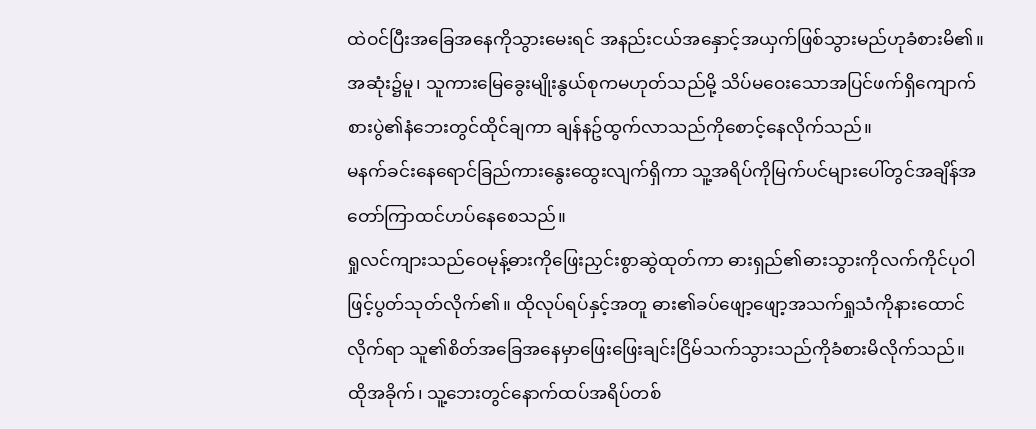ထဲဝင်ပြီးအခြေအနေကိုသွားမေးရင် အနည်းငယ်အနှောင့်အယှက်ဖြစ်သွားမည်ဟုခံစားမိ၏။ အဆုံး၌မူ၊ သူကားမြေခွေးမျိုးနွယ်စုကမဟုတ်သည်မို့ သိပ်မဝေးသောအပြင်ဖက်ရှိကျောက်စားပွဲ၏နံဘေးတွင်ထိုင်ချကာ ချန်နဥ်ထွက်လာသည်ကိုစောင့်နေလိုက်သည်။
မနက်ခင်းနေရောင်ခြည်ကားနွေးထွေးလျက်ရှိကာ သူ့အရိပ်ကိုမြက်ပင်များပေါ်တွင်အချိန်အတော်ကြာထင်ဟပ်နေစေသည်။
ရှုလင်ကျားသည်ဝေမုန့်ဓားကိုဖြေးညှင်းစွာဆွဲထုတ်ကာ ဓားရှည်၏ဓားသွားကိုလက်ကိုင်ပုဝါဖြင့်ပွတ်သုတ်လိုက်၏။ ထိုလုပ်ရပ်နှင့်အတူ ဓား၏ခပ်ဖျော့ဖျော့အသက်ရှုသံကိုနားထောင်လိုက်ရာ သူ၏စိတ်အခြေအနေမှာဖြေးဖြေးချင်းငြိမ်သက်သွားသည်ကိုခံစားမိလိုက်သည်။
ထိုအခိုက်၊ သူ့ဘေးတွင်နောက်ထပ်အရိပ်တစ်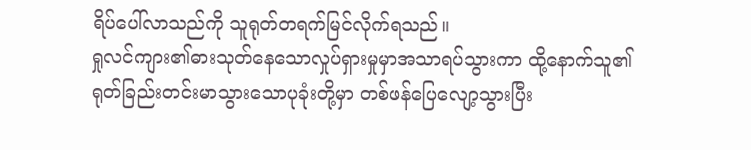ရိပ်ပေါ်လာသည်ကို သူရုတ်တရက်မြင်လိုက်ရသည်။
ရှုလင်ကျား၏ဓားသုတ်နေသောလှုပ်ရှားမှုမှာအသာရပ်သွားကာ ထို့နောက်သူ၏ရုတ်ခြည်းတင်းမာသွားသောပုခုံးတို့မှာ တစ်ဖန်ပြေလျော့သွားပြီး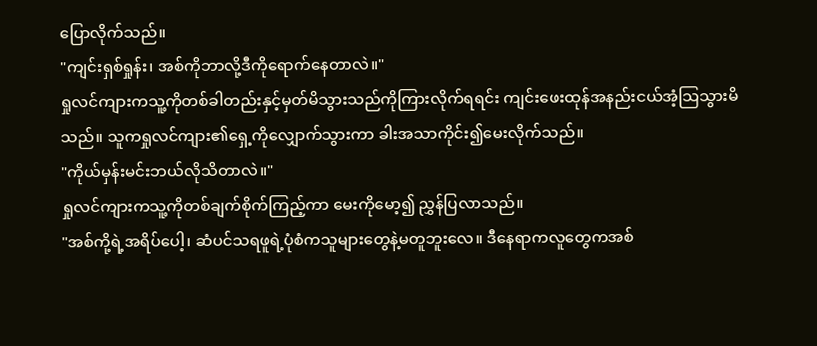ပြောလိုက်သည်။
"ကျင်းရှစ်ရှုန်း၊ အစ်ကိုဘာလို့ဒီကိုရောက်နေတာလဲ။"
ရှုလင်ကျားကသူ့ကိုတစ်ခါတည်းနှင့်မှတ်မိသွားသည်ကိုကြားလိုက်ရရင်း ကျင်းဖေးထုန်အနည်းငယ်အံ့သြသွားမိသည်။ သူကရှုလင်ကျား၏ရှေ့ကိုလျှောက်သွားကာ ခါးအသာကိုင်း၍မေးလိုက်သည်။
"ကိုယ်မှန်းမင်းဘယ်လိုသိတာလဲ။"
ရှုလင်ကျားကသူ့ကိုတစ်ချက်စိုက်ကြည့်ကာ မေးကိုမော့၍ ညွှန်ပြလာသည်။
"အစ်ကို့ရဲ့အရိပ်ပေါ့၊ ဆံပင်သရဖူရဲ့ပုံစံကသူများတွေနဲ့မတူဘူးလေ။ ဒီနေရာကလူတွေကအစ်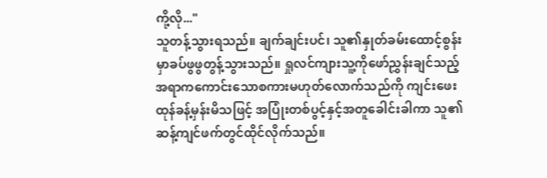ကို့လို..."
သူတန့်သွားရသည်။ ချက်ချင်းပင်၊ သူ၏နှုတ်ခမ်းထောင့်စွန်းမှာခပ်ဖွဖွတွန့်သွားသည်။ ရှုလင်ကျားသူ့ကိုဖော်ညွှန်းချင်သည့်အရာကကောင်းသောစကားမဟုတ်လောက်သည်ကို ကျင်းဖေးထုန်ခန့်မှန်းမိသဖြင့် အပြုံးတစ်ပွင့်နှင့်အတူခေါင်းခါကာ သူ၏ဆန့်ကျင်ဖက်တွင်ထိုင်လိုက်သည်။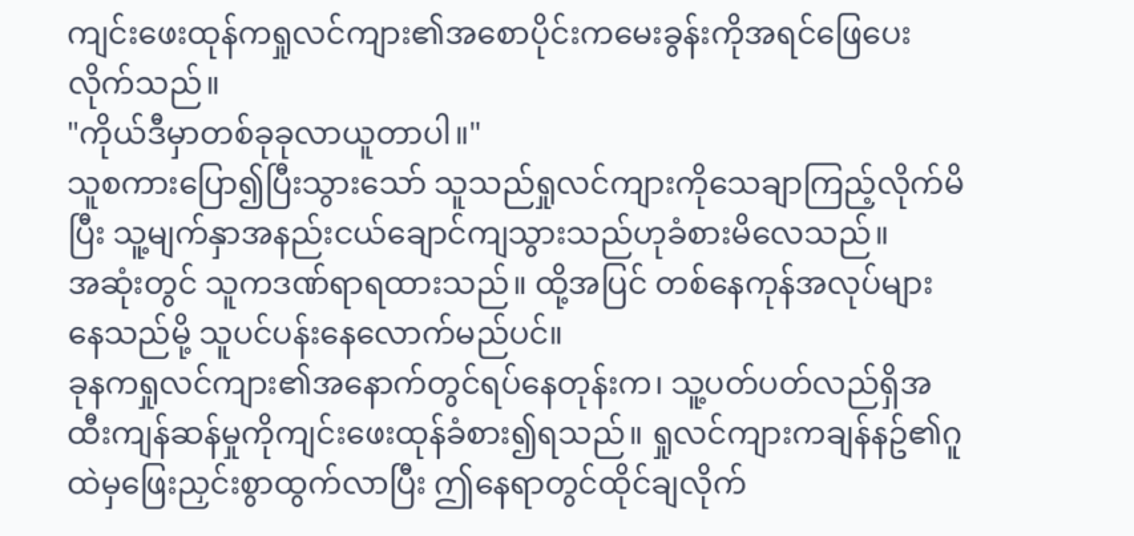ကျင်းဖေးထုန်ကရှုလင်ကျား၏အစောပိုင်းကမေးခွန်းကိုအရင်ဖြေပေးလိုက်သည်။
"ကိုယ်ဒီမှာတစ်ခုခုလာယူတာပါ။"
သူစကားပြော၍ပြီးသွားသော် သူသည်ရှုလင်ကျားကိုသေချာကြည့်လိုက်မိပြီး သူ့မျက်နှာအနည်းငယ်ချောင်ကျသွားသည်ဟုခံစားမိလေသည်။
အဆုံးတွင် သူကဒဏ်ရာရထားသည်။ ထို့အပြင် တစ်နေကုန်အလုပ်များနေသည်မို့ သူပင်ပန်းနေလောက်မည်ပင်။
ခုနကရှုလင်ကျား၏အနောက်တွင်ရပ်နေတုန်းက၊ သူ့ပတ်ပတ်လည်ရှိအထီးကျန်ဆန်မှုကိုကျင်းဖေးထုန်ခံစား၍ရသည်။ ရှုလင်ကျားကချန်နဥ်၏ဂူထဲမှဖြေးညှင်းစွာထွက်လာပြီး ဤနေရာတွင်ထိုင်ချလိုက်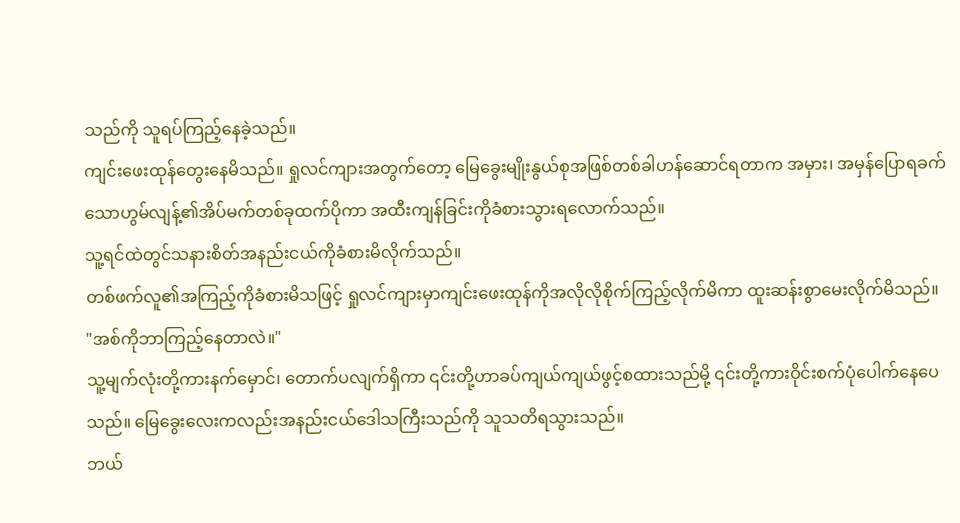သည်ကို သူရပ်ကြည့်နေခဲ့သည်။
ကျင်းဖေးထုန်တွေးနေမိသည်။ ရှုလင်ကျားအတွက်တော့ မြေခွေးမျိုးနွယ်စုအဖြစ်တစ်ခါဟန်ဆောင်ရတာက အမှား၊ အမှန်ပြောရခက်သောဟွမ်လျန့်၏အိပ်မက်တစ်ခုထက်ပိုကာ အထီးကျန်ခြင်းကိုခံစားသွားရလောက်သည်။
သူ့ရင်ထဲတွင်သနားစိတ်အနည်းငယ်ကိုခံစားမိလိုက်သည်။
တစ်ဖက်လူ၏အကြည့်ကိုခံစားမိသဖြင့် ရှုလင်ကျားမှာကျင်းဖေးထုန်ကိုအလိုလိုစိုက်ကြည့်လိုက်မိကာ ထူးဆန်းစွာမေးလိုက်မိသည်။
"အစ်ကိုဘာကြည့်နေတာလဲ။"
သူ့မျက်လုံးတို့ကားနက်မှောင်၊ တောက်ပလျက်ရှိကာ ၎င်းတို့ဟာခပ်ကျယ်ကျယ်ဖွင့်စထားသည်မို့ ၎င်းတို့ကားဝိုင်းစက်ပုံပေါက်နေပေသည်။ မြေခွေးလေးကလည်းအနည်းငယ်ဒေါသကြီးသည်ကို သူသတိရသွားသည်။
ဘယ်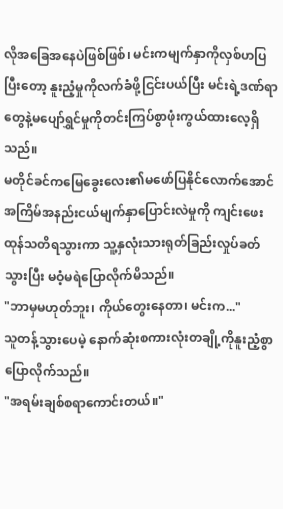လိုအခြေအနေပဲဖြစ်ဖြစ်၊ မင်းကမျက်နှာကိုလှစ်ဟပြပြီးတော့ နူးညံ့မှုကိုလက်ခံဖို့ငြင်းပယ်ပြီး မင်းရဲ့ဒဏ်ရာတွေနဲ့မပျော်ရွှင်မှုကိုတင်းကြပ်စွာဖုံးကွယ်ထားလေ့ရှိသည်။
မတိုင်ခင်ကမြေခွေးလေး၏မဖော်ပြနိုင်လောက်အောင် အကြိမ်အနည်းငယ်မျက်နှာပြောင်းလဲမှုကို ကျင်းဖေးထုန်သတိရသွားကာ သူ့နှလုံးသားရုတ်ခြည်းလှုပ်ခတ်သွားပြီး မဝံ့မရဲပြောလိုက်မိသည်။
"ဘာမှမဟုတ်ဘူး၊ ကိုယ်တွေးနေတာ၊ မင်းက..."
သူတန့်သွားပေမဲ့ နောက်ဆုံးစကားလုံးတချို့ကိုနူးညံ့စွာပြောလိုက်သည်။
"အရမ်းချစ်စရာကောင်းတယ်။"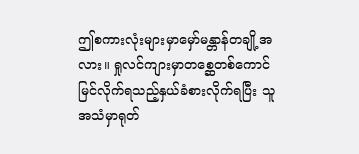ဤစကားလုံးများမှာမှော်မန္တာန်တချို့အလား။ ရှုလင်ကျားမှာတစ္ဆေတစ်ကောင်မြင်လိုက်ရသည့်နှယ်ခံစားလိုက်ရပြီး သူအသံမှာရုတ်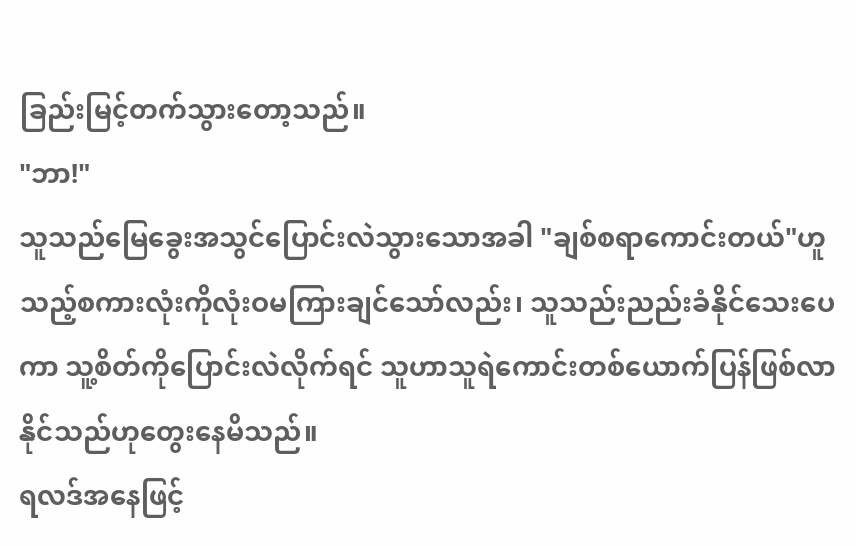ခြည်းမြင့်တက်သွားတော့သည်။
"ဘာ!"
သူသည်မြေခွေးအသွင်ပြောင်းလဲသွားသောအခါ "ချစ်စရာကောင်းတယ်"ဟူသည့်စကားလုံးကိုလုံးဝမကြားချင်သော်လည်း၊ သူသည်းညည်းခံနိုင်သေးပေကာ သူ့စိတ်ကိုပြောင်းလဲလိုက်ရင် သူဟာသူရဲကောင်းတစ်ယောက်ပြန်ဖြစ်လာနိုင်သည်ဟုတွေးနေမိသည်။
ရလဒ်အနေဖြင့်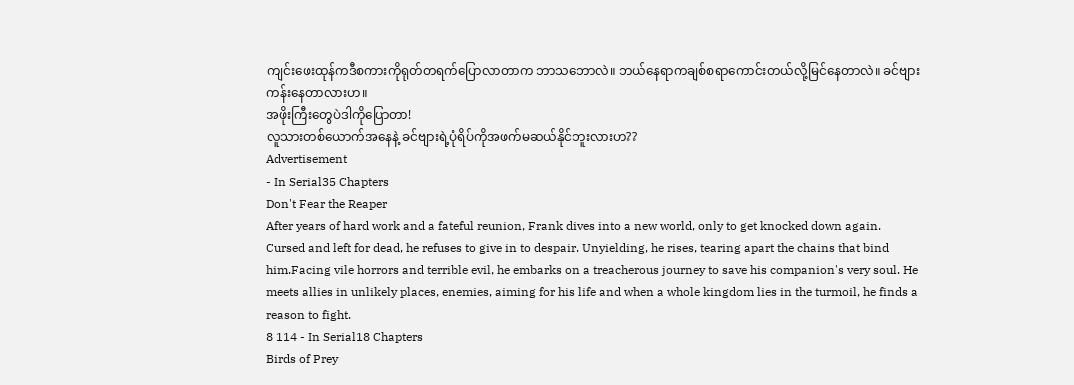ကျင်းဖေးထုန်ကဒီစကားကိုရုတ်တရက်ပြောလာတာက ဘာသဘောလဲ။ ဘယ်နေရာကချစ်စရာကောင်းတယ်လို့မြင်နေတာလဲ။ ခင်ဗျားကန်းနေတာလားဟ။
အဖိုးကြီးတွေပဲဒါကိုပြောတာ!
လူသားတစ်ယောက်အနေနဲ့ ခင်ဗျားရဲ့ပုံရိပ်ကိုအဖက်မဆယ်နိုင်ဘူးလားဟ??
Advertisement
- In Serial35 Chapters
Don't Fear the Reaper
After years of hard work and a fateful reunion, Frank dives into a new world, only to get knocked down again. Cursed and left for dead, he refuses to give in to despair. Unyielding, he rises, tearing apart the chains that bind him.Facing vile horrors and terrible evil, he embarks on a treacherous journey to save his companion's very soul. He meets allies in unlikely places, enemies, aiming for his life and when a whole kingdom lies in the turmoil, he finds a reason to fight.
8 114 - In Serial18 Chapters
Birds of Prey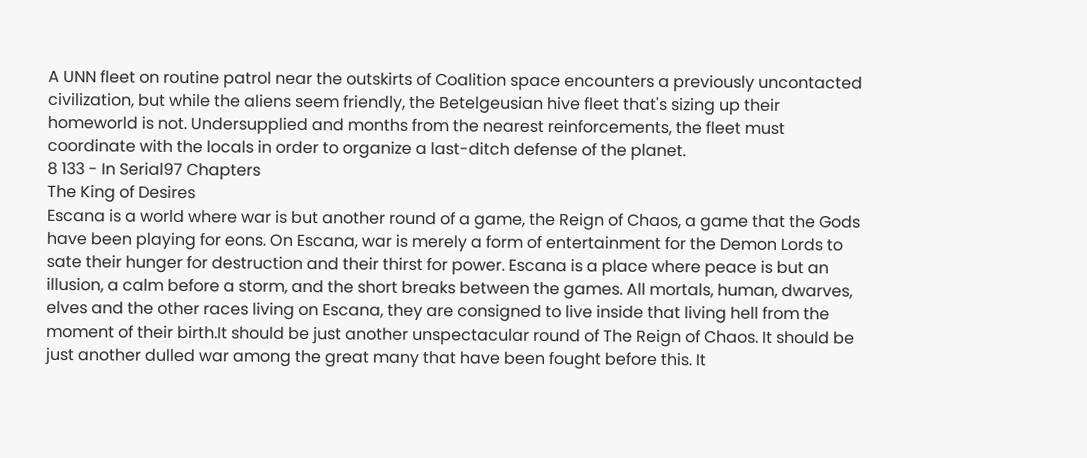A UNN fleet on routine patrol near the outskirts of Coalition space encounters a previously uncontacted civilization, but while the aliens seem friendly, the Betelgeusian hive fleet that's sizing up their homeworld is not. Undersupplied and months from the nearest reinforcements, the fleet must coordinate with the locals in order to organize a last-ditch defense of the planet.
8 133 - In Serial97 Chapters
The King of Desires
Escana is a world where war is but another round of a game, the Reign of Chaos, a game that the Gods have been playing for eons. On Escana, war is merely a form of entertainment for the Demon Lords to sate their hunger for destruction and their thirst for power. Escana is a place where peace is but an illusion, a calm before a storm, and the short breaks between the games. All mortals, human, dwarves, elves and the other races living on Escana, they are consigned to live inside that living hell from the moment of their birth.It should be just another unspectacular round of The Reign of Chaos. It should be just another dulled war among the great many that have been fought before this. It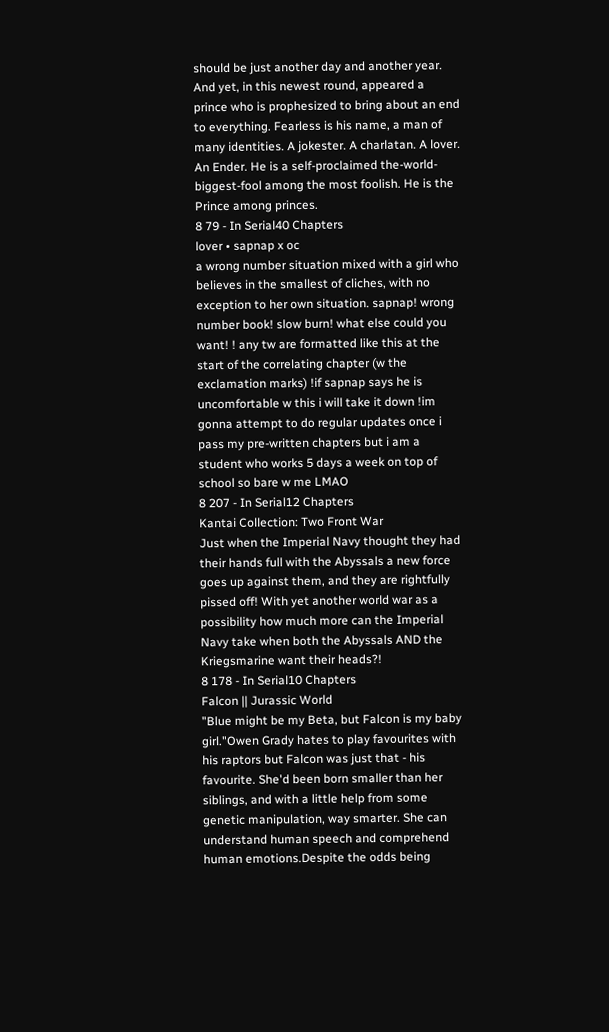should be just another day and another year. And yet, in this newest round, appeared a prince who is prophesized to bring about an end to everything. Fearless is his name, a man of many identities. A jokester. A charlatan. A lover. An Ender. He is a self-proclaimed the-world-biggest-fool among the most foolish. He is the Prince among princes.
8 79 - In Serial40 Chapters
lover • sapnap x oc
a wrong number situation mixed with a girl who believes in the smallest of cliches, with no exception to her own situation. sapnap! wrong number book! slow burn! what else could you want! ! any tw are formatted like this at the start of the correlating chapter (w the exclamation marks) !if sapnap says he is uncomfortable w this i will take it down !im gonna attempt to do regular updates once i pass my pre-written chapters but i am a student who works 5 days a week on top of school so bare w me LMAO
8 207 - In Serial12 Chapters
Kantai Collection: Two Front War
Just when the Imperial Navy thought they had their hands full with the Abyssals a new force goes up against them, and they are rightfully pissed off! With yet another world war as a possibility how much more can the Imperial Navy take when both the Abyssals AND the Kriegsmarine want their heads?!
8 178 - In Serial10 Chapters
Falcon || Jurassic World
"Blue might be my Beta, but Falcon is my baby girl."Owen Grady hates to play favourites with his raptors but Falcon was just that - his favourite. She'd been born smaller than her siblings, and with a little help from some genetic manipulation, way smarter. She can understand human speech and comprehend human emotions.Despite the odds being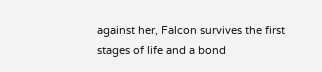against her, Falcon survives the first stages of life and a bond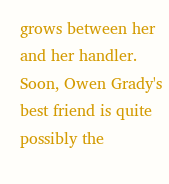grows between her and her handler. Soon, Owen Grady's best friend is quite possibly the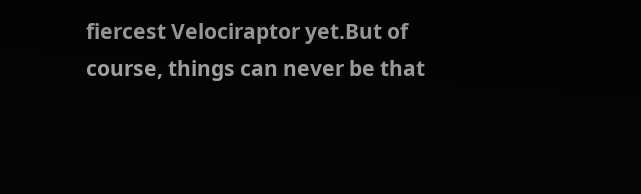fiercest Velociraptor yet.But of course, things can never be that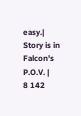easy.| Story is in Falcon's P.O.V. |
8 142